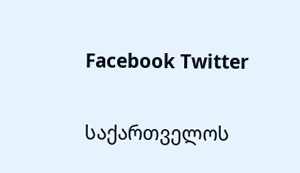Facebook Twitter

საქართველოს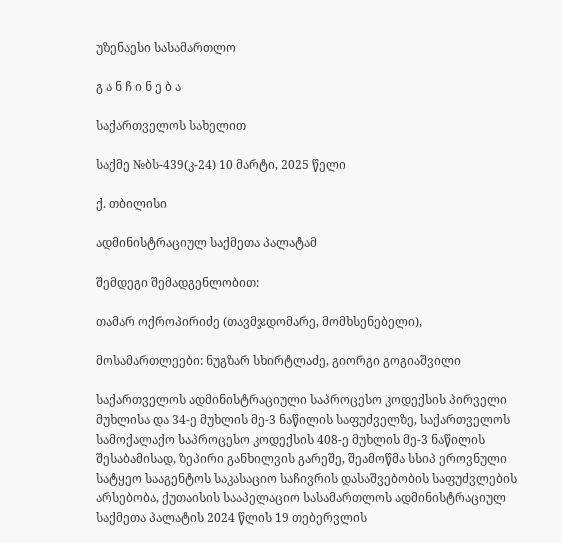უზენაესი სასამართლო

გ ა ნ ჩ ი ნ ე ბ ა

საქართველოს სახელით

საქმე №ბს-439(კ-24) 10 მარტი, 2025 წელი

ქ. თბილისი

ადმინისტრაციულ საქმეთა პალატამ

შემდეგი შემადგენლობით:

თამარ ოქროპირიძე (თავმჯდომარე, მომხსენებელი),

მოსამართლეები: ნუგზარ სხირტლაძე, გიორგი გოგიაშვილი

საქართველოს ადმინისტრაციული საპროცესო კოდექსის პირველი მუხლისა და 34-ე მუხლის მე-3 ნაწილის საფუძველზე, საქართველოს სამოქალაქო საპროცესო კოდექსის 408-ე მუხლის მე-3 ნაწილის შესაბამისად, ზეპირი განხილვის გარეშე, შეამოწმა სსიპ ეროვნული სატყეო სააგენტოს საკასაციო საჩივრის დასაშვებობის საფუძვლების არსებობა, ქუთაისის სააპელაციო სასამართლოს ადმინისტრაციულ საქმეთა პალატის 2024 წლის 19 თებერვლის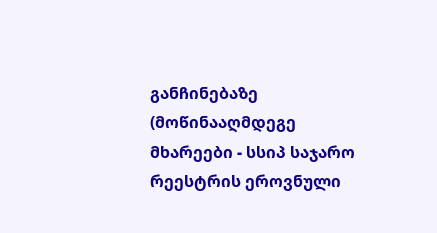განჩინებაზე (მოწინააღმდეგე მხარეები - სსიპ საჯარო რეესტრის ეროვნული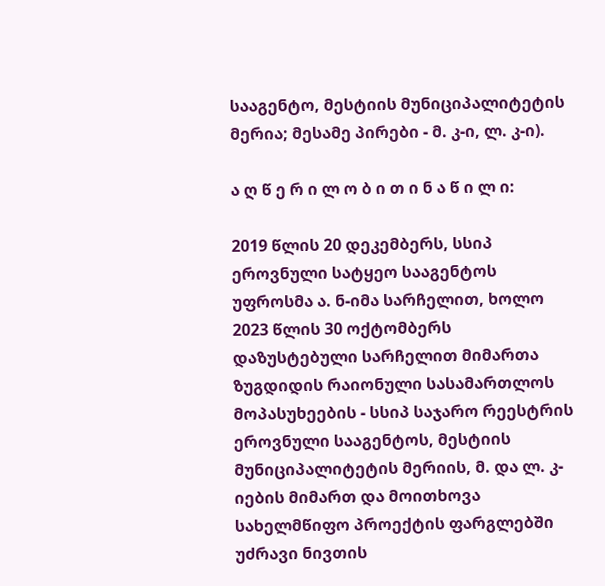სააგენტო, მესტიის მუნიციპალიტეტის მერია; მესამე პირები - მ. კ-ი, ლ. კ-ი).

ა ღ წ ე რ ი ლ ო ბ ი თ ი ნ ა წ ი ლ ი:

2019 წლის 20 დეკემბერს, სსიპ ეროვნული სატყეო სააგენტოს უფროსმა ა. ნ-იმა სარჩელით, ხოლო 2023 წლის 30 ოქტომბერს დაზუსტებული სარჩელით მიმართა ზუგდიდის რაიონული სასამართლოს მოპასუხეების - სსიპ საჯარო რეესტრის ეროვნული სააგენტოს, მესტიის მუნიციპალიტეტის მერიის, მ. და ლ. კ-იების მიმართ და მოითხოვა სახელმწიფო პროექტის ფარგლებში უძრავი ნივთის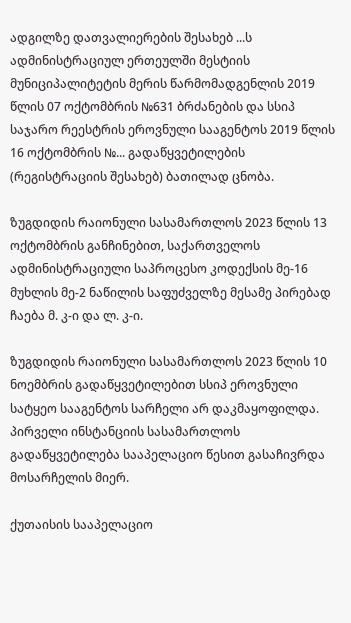ადგილზე დათვალიერების შესახებ ...ს ადმინისტრაციულ ერთეულში მესტიის მუნიციპალიტეტის მერის წარმომადგენლის 2019 წლის 07 ოქტომბრის №631 ბრძანების და სსიპ საჯარო რეესტრის ეროვნული სააგენტოს 2019 წლის 16 ოქტომბრის №... გადაწყვეტილების (რეგისტრაციის შესახებ) ბათილად ცნობა.

ზუგდიდის რაიონული სასამართლოს 2023 წლის 13 ოქტომბრის განჩინებით, საქართველოს ადმინისტრაციული საპროცესო კოდექსის მე-16 მუხლის მე-2 ნაწილის საფუძველზე მესამე პირებად ჩაება მ. კ-ი და ლ. კ-ი.

ზუგდიდის რაიონული სასამართლოს 2023 წლის 10 ნოემბრის გადაწყვეტილებით სსიპ ეროვნული სატყეო სააგენტოს სარჩელი არ დაკმაყოფილდა. პირველი ინსტანციის სასამართლოს გადაწყვეტილება სააპელაციო წესით გასაჩივრდა მოსარჩელის მიერ.

ქუთაისის სააპელაციო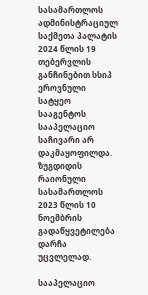სასამართლოს ადმინისტრაციულ საქმეთა პალატის 2024 წლის 19 თებერვლის განჩინებით სსიპ ეროვნული სატყეო სააგენტოს სააპელაციო საჩივარი არ დაკმაყოფილდა. ზუგდიდის რაიონული სასამართლოს 2023 წლის 10 ნოემბრის გადაწყვეტილება დარჩა უცვლელად.

სააპელაციო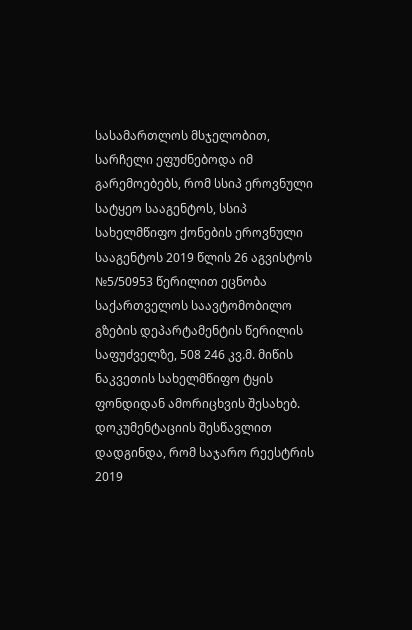სასამართლოს მსჯელობით, სარჩელი ეფუძნებოდა იმ გარემოებებს, რომ სსიპ ეროვნული სატყეო სააგენტოს, სსიპ სახელმწიფო ქონების ეროვნული სააგენტოს 2019 წლის 26 აგვისტოს №5/50953 წერილით ეცნობა საქართველოს საავტომობილო გზების დეპარტამენტის წერილის საფუძველზე, 508 246 კვ.მ. მიწის ნაკვეთის სახელმწიფო ტყის ფონდიდან ამორიცხვის შესახებ. დოკუმენტაციის შესწავლით დადგინდა, რომ საჯარო რეესტრის 2019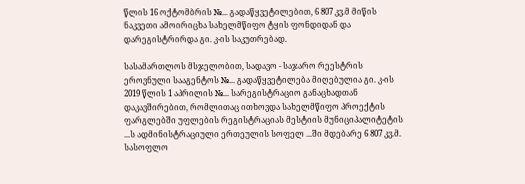წლის 16 ოქტომბრის №... გადაწყვეტილებით, 6 807 კვ.მ მიწის ნაკვეთი ამოირიცხა სახელმწიფო ტყის ფონდიდან და დარეგისტრირდა გი. კ-ის საკუთრებად.

სასამართლოს მსჯელობით, სადავო - საჯარო რეესტრის ეროვნული სააგენტოს №... გადაწყვეტილება მიღებულია გი. კ-ის 2019 წლის 1 აპრილის №... სარეგისტრაციო განაცხადთან დაკავშირებით, რომლითაც ითხოვდა სახელმწიფო პროექტის ფარგლებში უფლების რეგისტრაციას მესტიის მუნიციპალიტეტის ...ს ადმინისტრაციული ერთეულის სოფელ ...ში მდებარე 6 807 კვ.მ. სასოფლო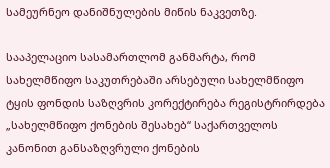სამეურნეო დანიშნულების მიწის ნაკვეთზე.

სააპელაციო სასამართლომ განმარტა, რომ სახელმწიფო საკუთრებაში არსებული სახელმწიფო ტყის ფონდის საზღვრის კორექტირება რეგისტრირდება „სახელმწიფო ქონების შესახებ“ საქართველოს კანონით განსაზღვრული ქონების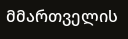მმართველის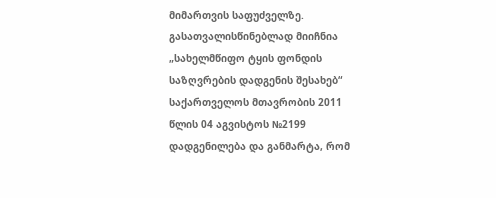მიმართვის საფუძველზე. გასათვალისწინებლად მიიჩნია „სახელმწიფო ტყის ფონდის საზღვრების დადგენის შესახებ“ საქართველოს მთავრობის 2011 წლის 04 აგვისტოს №2199 დადგენილება და განმარტა, რომ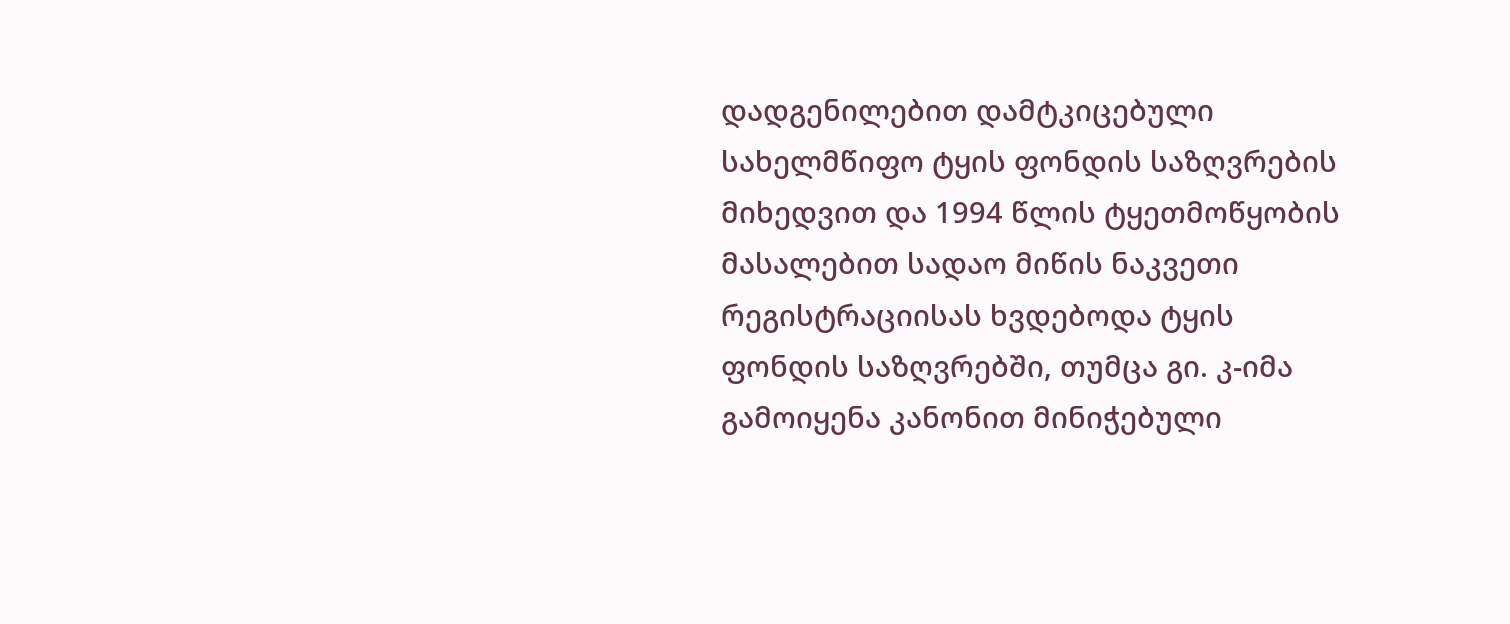დადგენილებით დამტკიცებული სახელმწიფო ტყის ფონდის საზღვრების მიხედვით და 1994 წლის ტყეთმოწყობის მასალებით სადაო მიწის ნაკვეთი რეგისტრაციისას ხვდებოდა ტყის ფონდის საზღვრებში, თუმცა გი. კ-იმა გამოიყენა კანონით მინიჭებული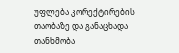უფლება კორექტირების თაობაზე და განაცხადა თანხმობა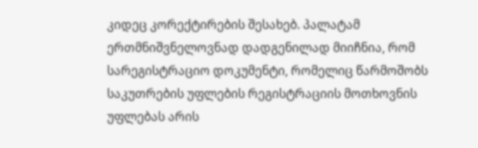კიდეც კორექტირების შესახებ. პალატამ ერთმნიშვნელოვნად დადგენილად მიიჩნია, რომ სარეგისტრაციო დოკუმენტი, რომელიც წარმოშობს საკუთრების უფლების რეგისტრაციის მოთხოვნის უფლებას არის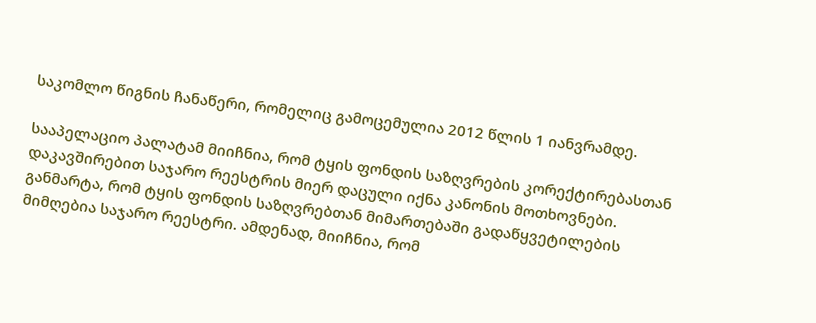საკომლო წიგნის ჩანაწერი, რომელიც გამოცემულია 2012 წლის 1 იანვრამდე.

სააპელაციო პალატამ მიიჩნია, რომ ტყის ფონდის საზღვრების კორექტირებასთან დაკავშირებით საჯარო რეესტრის მიერ დაცული იქნა კანონის მოთხოვნები. განმარტა, რომ ტყის ფონდის საზღვრებთან მიმართებაში გადაწყვეტილების მიმღებია საჯარო რეესტრი. ამდენად, მიიჩნია, რომ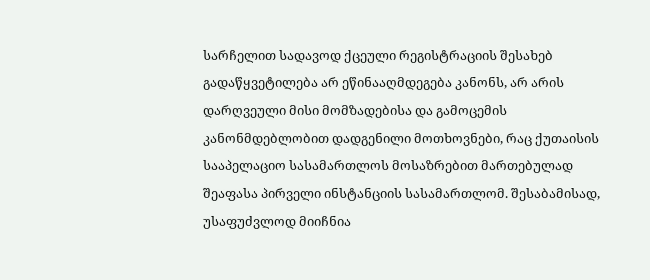სარჩელით სადავოდ ქცეული რეგისტრაციის შესახებ გადაწყვეტილება არ ეწინააღმდეგება კანონს, არ არის დარღვეული მისი მომზადებისა და გამოცემის კანონმდებლობით დადგენილი მოთხოვნები, რაც ქუთაისის სააპელაციო სასამართლოს მოსაზრებით მართებულად შეაფასა პირველი ინსტანციის სასამართლომ. შესაბამისად, უსაფუძვლოდ მიიჩნია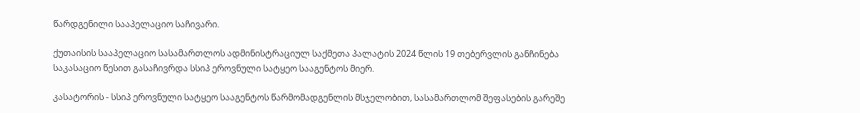წარდგენილი სააპელაციო საჩივარი.

ქუთაისის სააპელაციო სასამართლოს ადმინისტრაციულ საქმეთა პალატის 2024 წლის 19 თებერვლის განჩინება საკასაციო წესით გასაჩივრდა სსიპ ეროვნული სატყეო სააგენტოს მიერ.

კასატორის - სსიპ ეროვნული სატყეო სააგენტოს წარმომადგენლის მსჯელობით, სასამართლომ შეფასების გარეშე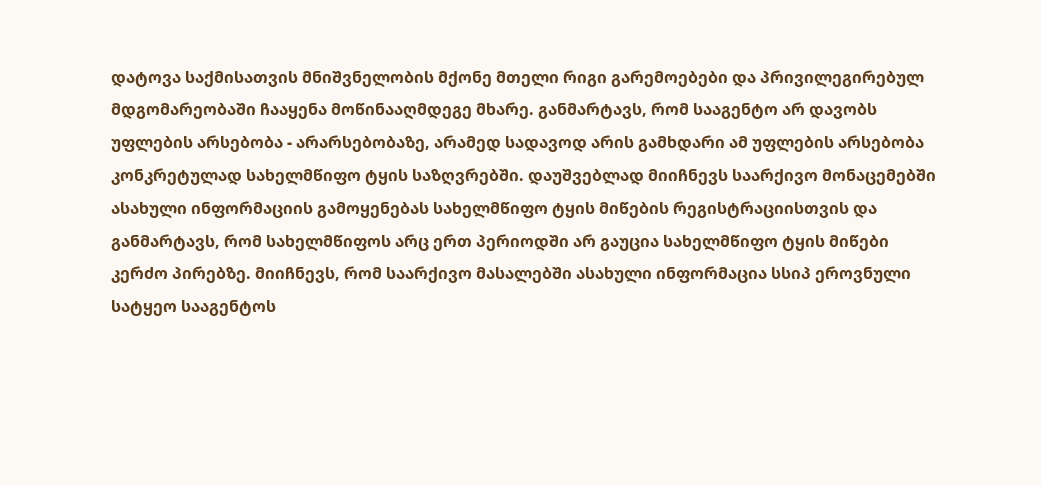დატოვა საქმისათვის მნიშვნელობის მქონე მთელი რიგი გარემოებები და პრივილეგირებულ მდგომარეობაში ჩააყენა მოწინააღმდეგე მხარე. განმარტავს, რომ სააგენტო არ დავობს უფლების არსებობა - არარსებობაზე, არამედ სადავოდ არის გამხდარი ამ უფლების არსებობა კონკრეტულად სახელმწიფო ტყის საზღვრებში. დაუშვებლად მიიჩნევს საარქივო მონაცემებში ასახული ინფორმაციის გამოყენებას სახელმწიფო ტყის მიწების რეგისტრაციისთვის და განმარტავს, რომ სახელმწიფოს არც ერთ პერიოდში არ გაუცია სახელმწიფო ტყის მიწები კერძო პირებზე. მიიჩნევს, რომ საარქივო მასალებში ასახული ინფორმაცია სსიპ ეროვნული სატყეო სააგენტოს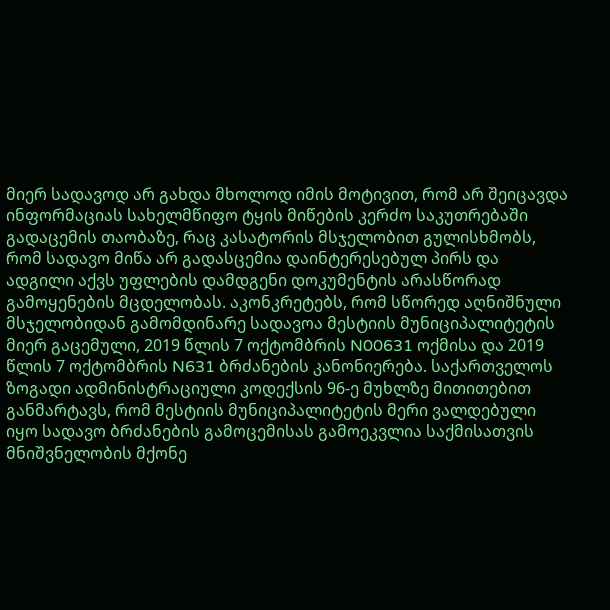მიერ სადავოდ არ გახდა მხოლოდ იმის მოტივით, რომ არ შეიცავდა ინფორმაციას სახელმწიფო ტყის მიწების კერძო საკუთრებაში გადაცემის თაობაზე, რაც კასატორის მსჯელობით გულისხმობს, რომ სადავო მიწა არ გადასცემია დაინტერესებულ პირს და ადგილი აქვს უფლების დამდგენი დოკუმენტის არასწორად გამოყენების მცდელობას. აკონკრეტებს, რომ სწორედ აღნიშნული მსჯელობიდან გამომდინარე სადავოა მესტიის მუნიციპალიტეტის მიერ გაცემული, 2019 წლის 7 ოქტომბრის N00631 ოქმისა და 2019 წლის 7 ოქტომბრის N631 ბრძანების კანონიერება. საქართველოს ზოგადი ადმინისტრაციული კოდექსის 96-ე მუხლზე მითითებით განმარტავს, რომ მესტიის მუნიციპალიტეტის მერი ვალდებული იყო სადავო ბრძანების გამოცემისას გამოეკვლია საქმისათვის მნიშვნელობის მქონე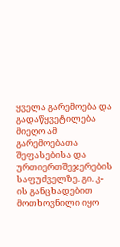ყველა გარემოება და გადაწყვეტილება მიეღო ამ გარემოებათა შეფასებისა და ურთიერთშეჯერების საფუძველზე. გი. კ-ის განცხადებით მოთხოვნილი იყო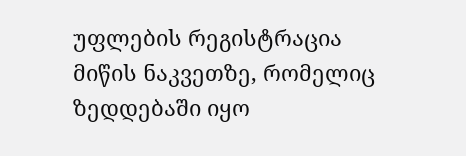უფლების რეგისტრაცია მიწის ნაკვეთზე, რომელიც ზედდებაში იყო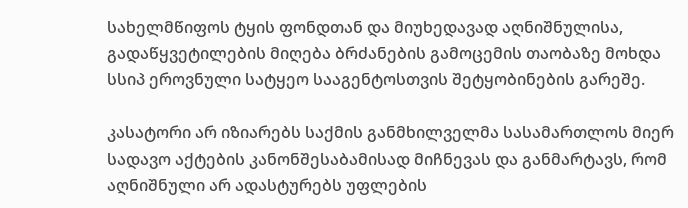სახელმწიფოს ტყის ფონდთან და მიუხედავად აღნიშნულისა, გადაწყვეტილების მიღება ბრძანების გამოცემის თაობაზე მოხდა სსიპ ეროვნული სატყეო სააგენტოსთვის შეტყობინების გარეშე.

კასატორი არ იზიარებს საქმის განმხილველმა სასამართლოს მიერ სადავო აქტების კანონშესაბამისად მიჩნევას და განმარტავს, რომ აღნიშნული არ ადასტურებს უფლების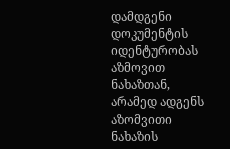დამდგენი დოკუმენტის იდენტურობას აზმოვით ნახაზთან, არამედ ადგენს აზომვითი ნახაზის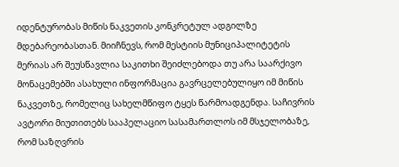იდენტურობას მიწის ნაკვეთის კონკრეტულ ადგილზე მდებარეობასთან. მიიჩნევს, რომ მესტიის მუნიციპალიტეტის მერიას არ შეუსწავლია საკითხი შეიძლებოდა თუ არა საარქივო მონაცემებში ასახული ინფორმაცია გავრცელებულიყო იმ მიწის ნაკვეთზე, რომელიც სახელმწიფო ტყეს წარმოადგენდა. საჩივრის ავტორი მიუთითებს სააპელაციო სასამართლოს იმ მსჯელობაზე, რომ საზღვრის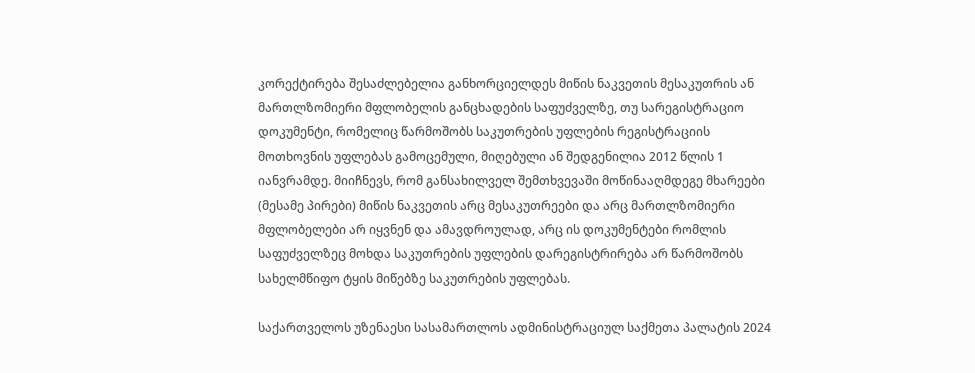კორექტირება შესაძლებელია განხორციელდეს მიწის ნაკვეთის მესაკუთრის ან მართლზომიერი მფლობელის განცხადების საფუძველზე, თუ სარეგისტრაციო დოკუმენტი, რომელიც წარმოშობს საკუთრების უფლების რეგისტრაციის მოთხოვნის უფლებას გამოცემული, მიღებული ან შედგენილია 2012 წლის 1 იანვრამდე. მიიჩნევს, რომ განსახილველ შემთხვევაში მოწინააღმდეგე მხარეები (მესამე პირები) მიწის ნაკვეთის არც მესაკუთრეები და არც მართლზომიერი მფლობელები არ იყვნენ და ამავდროულად, არც ის დოკუმენტები რომლის საფუძველზეც მოხდა საკუთრების უფლების დარეგისტრირება არ წარმოშობს სახელმწიფო ტყის მიწებზე საკუთრების უფლებას.

საქართველოს უზენაესი სასამართლოს ადმინისტრაციულ საქმეთა პალატის 2024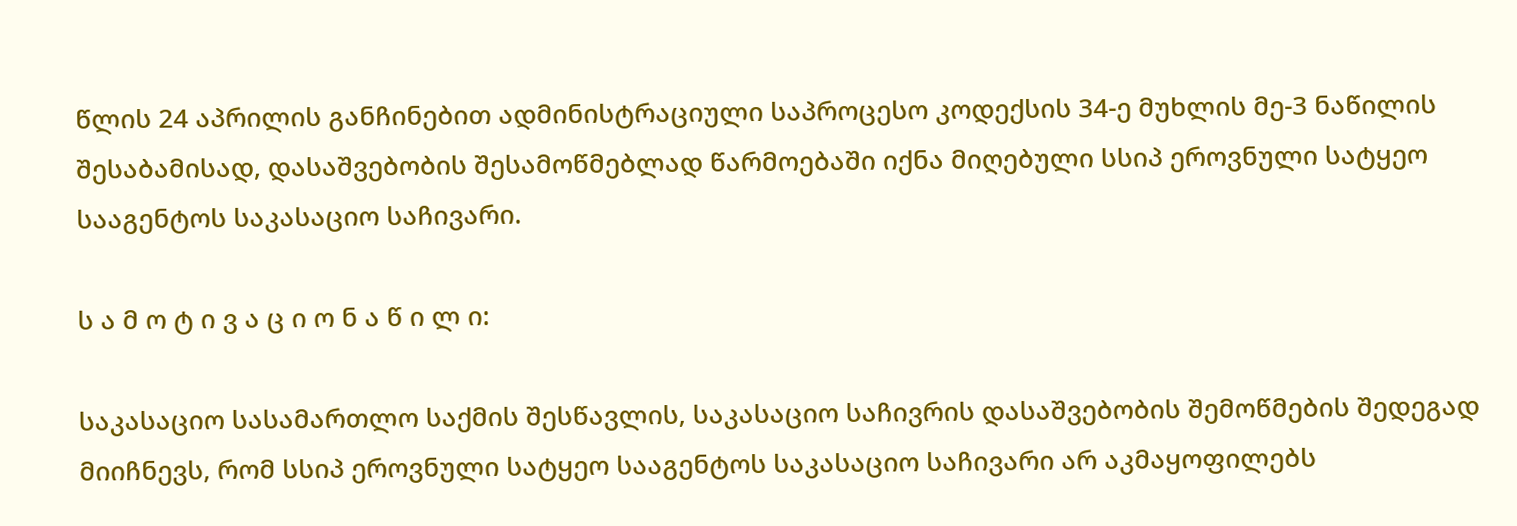წლის 24 აპრილის განჩინებით ადმინისტრაციული საპროცესო კოდექსის 34-ე მუხლის მე-3 ნაწილის შესაბამისად, დასაშვებობის შესამოწმებლად წარმოებაში იქნა მიღებული სსიპ ეროვნული სატყეო სააგენტოს საკასაციო საჩივარი.

ს ა მ ო ტ ი ვ ა ც ი ო ნ ა წ ი ლ ი:

საკასაციო სასამართლო საქმის შესწავლის, საკასაციო საჩივრის დასაშვებობის შემოწმების შედეგად მიიჩნევს, რომ სსიპ ეროვნული სატყეო სააგენტოს საკასაციო საჩივარი არ აკმაყოფილებს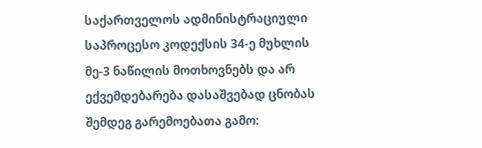საქართველოს ადმინისტრაციული საპროცესო კოდექსის 34-ე მუხლის მე-3 ნაწილის მოთხოვნებს და არ ექვემდებარება დასაშვებად ცნობას შემდეგ გარემოებათა გამო: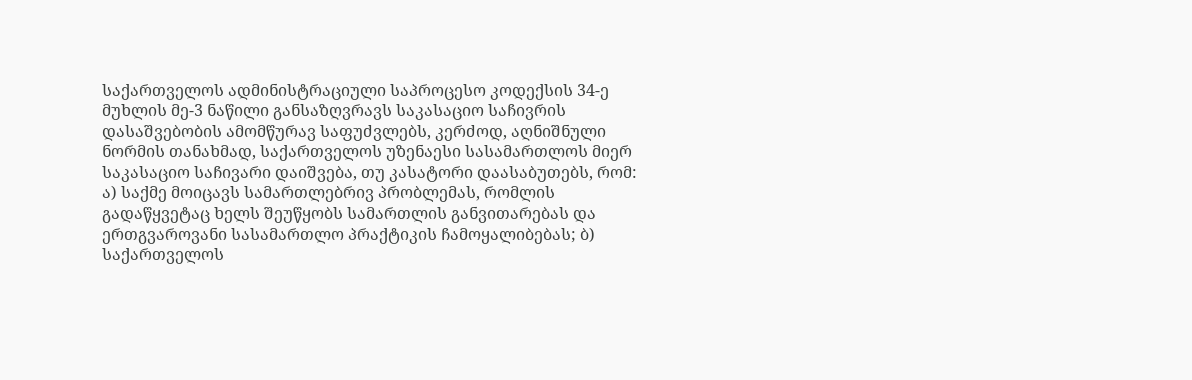საქართველოს ადმინისტრაციული საპროცესო კოდექსის 34-ე მუხლის მე-3 ნაწილი განსაზღვრავს საკასაციო საჩივრის დასაშვებობის ამომწურავ საფუძვლებს, კერძოდ, აღნიშნული ნორმის თანახმად, საქართველოს უზენაესი სასამართლოს მიერ საკასაციო საჩივარი დაიშვება, თუ კასატორი დაასაბუთებს, რომ: ა) საქმე მოიცავს სამართლებრივ პრობლემას, რომლის გადაწყვეტაც ხელს შეუწყობს სამართლის განვითარებას და ერთგვაროვანი სასამართლო პრაქტიკის ჩამოყალიბებას; ბ) საქართველოს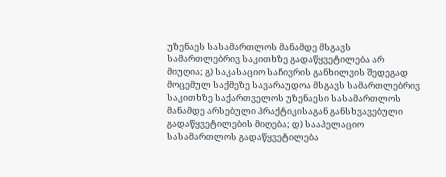უზენაეს სასამართლოს მანამდე მსგავს სამართლებრივ საკითხზე გადაწყვეტილება არ მიუღია; გ) საკასაციო საჩივრის განხილვის შედეგად მოცემულ საქმეზე სავარაუდოა მსგავს სამართლებრივ საკითხზე საქართველოს უზენაესი სასამართლოს მანამდე არსებული პრაქტიკისაგან განსხვავებული გადაწყვეტილების მიღება; დ) სააპელაციო სასამართლოს გადაწყვეტილება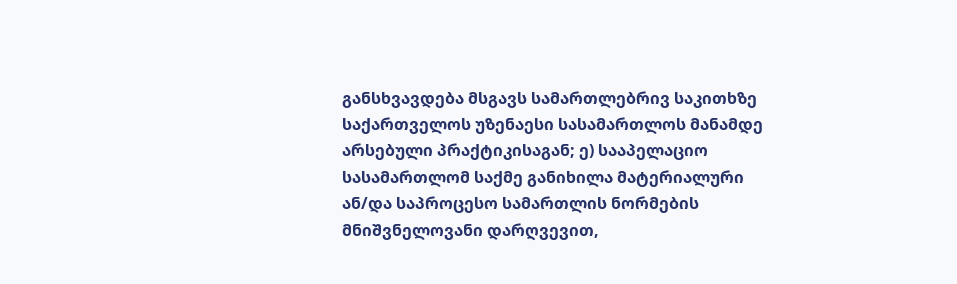განსხვავდება მსგავს სამართლებრივ საკითხზე საქართველოს უზენაესი სასამართლოს მანამდე არსებული პრაქტიკისაგან; ე) სააპელაციო სასამართლომ საქმე განიხილა მატერიალური ან/და საპროცესო სამართლის ნორმების მნიშვნელოვანი დარღვევით,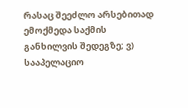რასაც შეეძლო არსებითად ემოქმედა საქმის განხილვის შედეგზე; ვ) სააპელაციო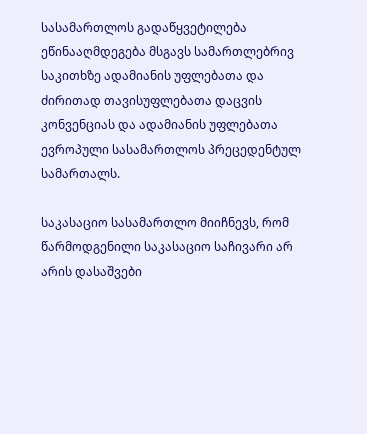სასამართლოს გადაწყვეტილება ეწინააღმდეგება მსგავს სამართლებრივ საკითხზე ადამიანის უფლებათა და ძირითად თავისუფლებათა დაცვის კონვენციას და ადამიანის უფლებათა ევროპული სასამართლოს პრეცედენტულ სამართალს.

საკასაციო სასამართლო მიიჩნევს, რომ წარმოდგენილი საკასაციო საჩივარი არ არის დასაშვები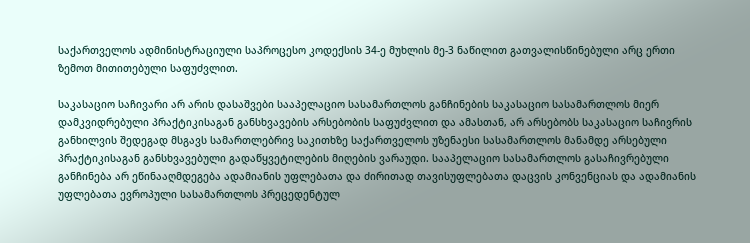საქართველოს ადმინისტრაციული საპროცესო კოდექსის 34-ე მუხლის მე-3 ნაწილით გათვალისწინებული არც ერთი ზემოთ მითითებული საფუძვლით.

საკასაციო საჩივარი არ არის დასაშვები სააპელაციო სასამართლოს განჩინების საკასაციო სასამართლოს მიერ დამკვიდრებული პრაქტიკისაგან განსხვავების არსებობის საფუძვლით და ამასთან, არ არსებობს საკასაციო საჩივრის განხილვის შედეგად მსგავს სამართლებრივ საკითხზე საქართველოს უზენაესი სასამართლოს მანამდე არსებული პრაქტიკისაგან განსხვავებული გადაწყვეტილების მიღების ვარაუდი. სააპელაციო სასამართლოს გასაჩივრებული განჩინება არ ეწინააღმდეგება ადამიანის უფლებათა და ძირითად თავისუფლებათა დაცვის კონვენციას და ადამიანის უფლებათა ევროპული სასამართლოს პრეცედენტულ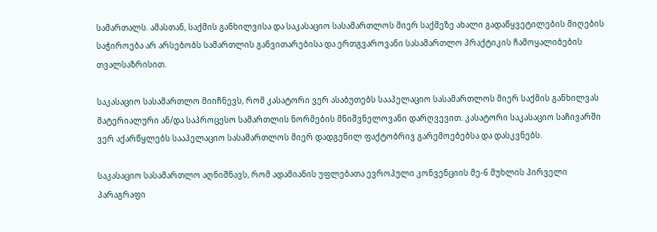სამართალს. ამასთან, საქმის განხილვისა და საკასაციო სასამართლოს მიერ საქმეზე ახალი გადაწყვეტილების მიღების საჭიროება არ არსებობს სამართლის განვითარებისა და ერთგვაროვანი სასამართლო პრაქტიკის ჩამოყალიბების თვალსაზრისით.

საკასაციო სასამართლო მიიჩნევს, რომ კასატორი ვერ ასაბუთებს სააპელაციო სასამართლოს მიერ საქმის განხილვას მატერიალური ან/და საპროცესო სამართლის ნორმების მნიშვნელოვანი დარღვევით. კასატორი საკასაციო საჩივარში ვერ აქარწყლებს სააპელაციო სასამართლოს მიერ დადგენილ ფაქტობრივ გარემოებებსა და დასკვნებს.

საკასაციო სასამართლო აღნიშნავს, რომ ადამიანის უფლებათა ევროპული კონვენციის მე-6 მუხლის პირველი პარაგრაფი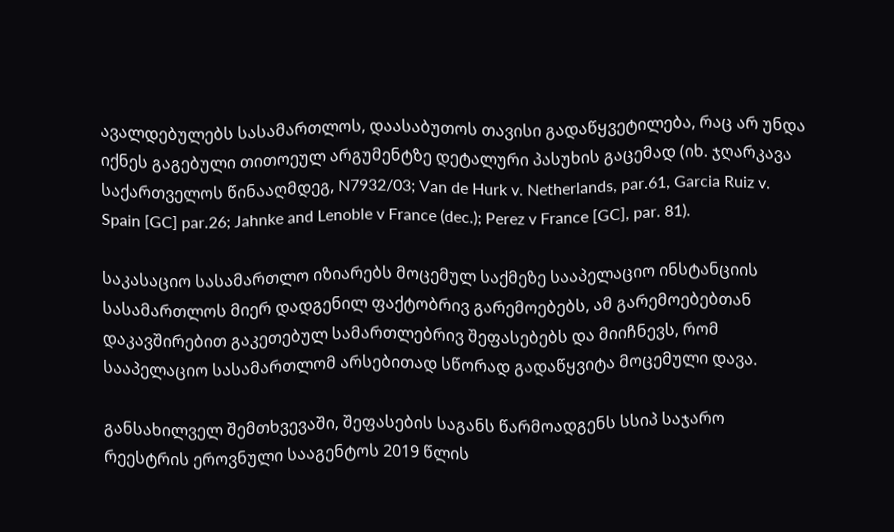ავალდებულებს სასამართლოს, დაასაბუთოს თავისი გადაწყვეტილება, რაც არ უნდა იქნეს გაგებული თითოეულ არგუმენტზე დეტალური პასუხის გაცემად (იხ. ჯღარკავა საქართველოს წინააღმდეგ, N7932/03; Van de Hurk v. Netherlands, par.61, Garcia Ruiz v. Spain [GC] par.26; Jahnke and Lenoble v France (dec.); Perez v France [GC], par. 81).

საკასაციო სასამართლო იზიარებს მოცემულ საქმეზე სააპელაციო ინსტანციის სასამართლოს მიერ დადგენილ ფაქტობრივ გარემოებებს, ამ გარემოებებთან დაკავშირებით გაკეთებულ სამართლებრივ შეფასებებს და მიიჩნევს, რომ სააპელაციო სასამართლომ არსებითად სწორად გადაწყვიტა მოცემული დავა.

განსახილველ შემთხვევაში, შეფასების საგანს წარმოადგენს სსიპ საჯარო რეესტრის ეროვნული სააგენტოს 2019 წლის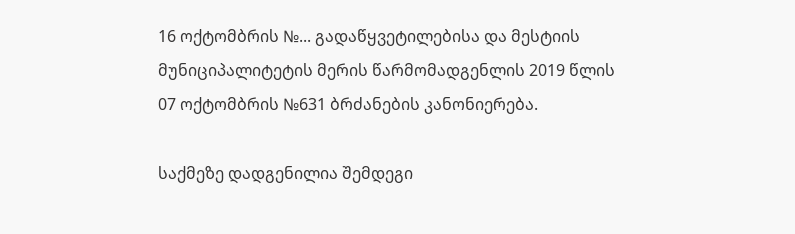16 ოქტომბრის №... გადაწყვეტილებისა და მესტიის მუნიციპალიტეტის მერის წარმომადგენლის 2019 წლის 07 ოქტომბრის №631 ბრძანების კანონიერება.

საქმეზე დადგენილია შემდეგი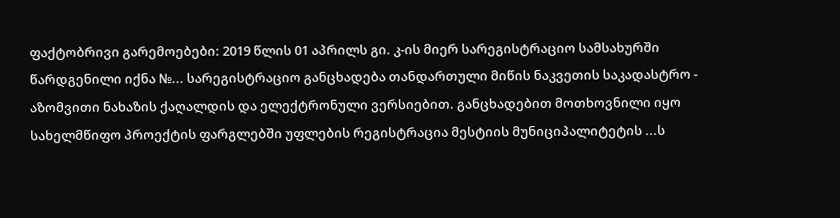ფაქტობრივი გარემოებები: 2019 წლის 01 აპრილს გი. კ-ის მიერ სარეგისტრაციო სამსახურში წარდგენილი იქნა №... სარეგისტრაციო განცხადება თანდართული მიწის ნაკვეთის საკადასტრო - აზომვითი ნახაზის ქაღალდის და ელექტრონული ვერსიებით. განცხადებით მოთხოვნილი იყო სახელმწიფო პროექტის ფარგლებში უფლების რეგისტრაცია მესტიის მუნიციპალიტეტის ...ს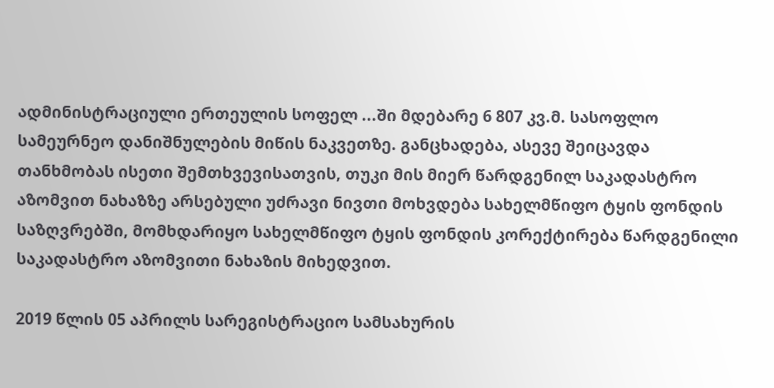ადმინისტრაციული ერთეულის სოფელ ...ში მდებარე 6 807 კვ.მ. სასოფლო სამეურნეო დანიშნულების მიწის ნაკვეთზე. განცხადება, ასევე შეიცავდა თანხმობას ისეთი შემთხვევისათვის, თუკი მის მიერ წარდგენილ საკადასტრო აზომვით ნახაზზე არსებული უძრავი ნივთი მოხვდება სახელმწიფო ტყის ფონდის საზღვრებში, მომხდარიყო სახელმწიფო ტყის ფონდის კორექტირება წარდგენილი საკადასტრო აზომვითი ნახაზის მიხედვით.

2019 წლის 05 აპრილს სარეგისტრაციო სამსახურის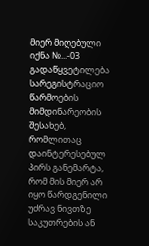მიერ მიღებული იქნა №...-03 გადაწყვეტილება სარეგისტრაციო წარმოების მიმდინარეობის შესახებ, რომლითაც დაინტერესებულ პირს განემარტა, რომ მის მიერ არ იყო წარდგენილი უძრავ ნივთზე საკუთრების ან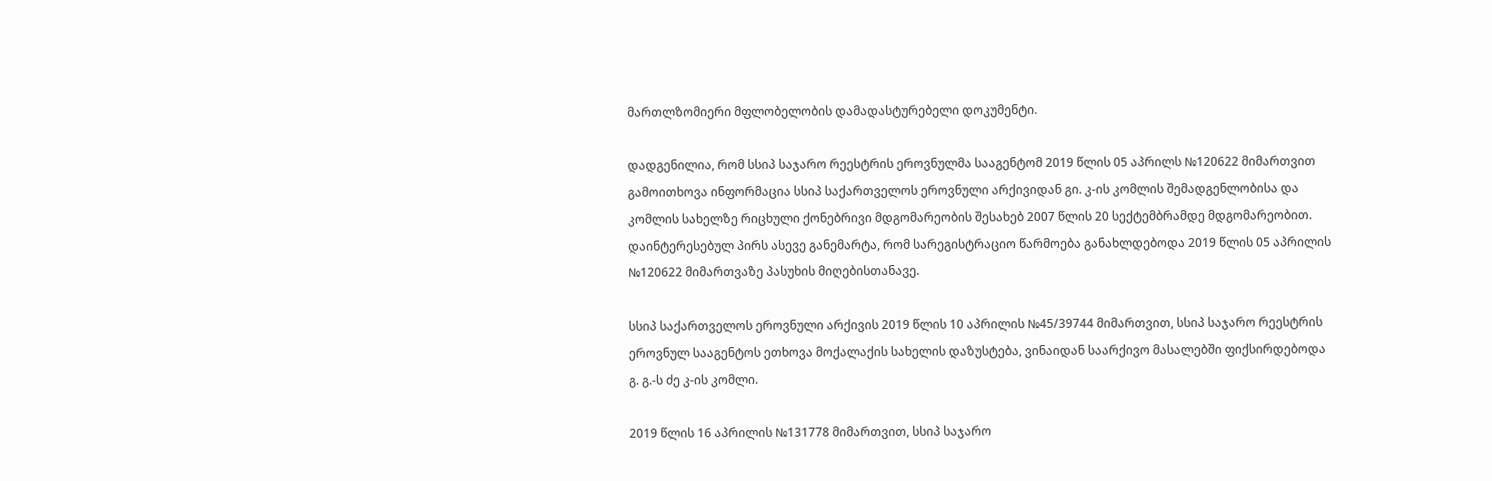მართლზომიერი მფლობელობის დამადასტურებელი დოკუმენტი.

დადგენილია, რომ სსიპ საჯარო რეესტრის ეროვნულმა სააგენტომ 2019 წლის 05 აპრილს №120622 მიმართვით გამოითხოვა ინფორმაცია სსიპ საქართველოს ეროვნული არქივიდან გი. კ-ის კომლის შემადგენლობისა და კომლის სახელზე რიცხული ქონებრივი მდგომარეობის შესახებ 2007 წლის 20 სექტემბრამდე მდგომარეობით. დაინტერესებულ პირს ასევე განემარტა, რომ სარეგისტრაციო წარმოება განახლდებოდა 2019 წლის 05 აპრილის №120622 მიმართვაზე პასუხის მიღებისთანავე.

სსიპ საქართველოს ეროვნული არქივის 2019 წლის 10 აპრილის №45/39744 მიმართვით, სსიპ საჯარო რეესტრის ეროვნულ სააგენტოს ეთხოვა მოქალაქის სახელის დაზუსტება, ვინაიდან საარქივო მასალებში ფიქსირდებოდა გ. გ.-ს ძე კ-ის კომლი.

2019 წლის 16 აპრილის №131778 მიმართვით, სსიპ საჯარო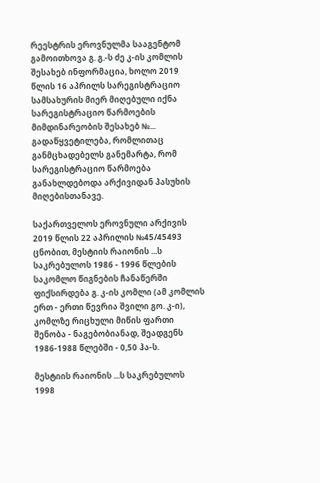რეესტრის ეროვნულმა სააგენტომ გამოითხოვა გ. გ.-ს ძე კ-ის კომლის შესახებ ინფორმაცია, ხოლო 2019 წლის 16 აპრილს სარეგისტრაციო სამსახურის მიერ მიღებული იქნა სარეგისტრაციო წარმოების მიმდინარეობის შესახებ №... გადაწყვეტილება, რომლითაც განმცხადებელს განემარტა, რომ სარეგისტრაციო წარმოება განახლდებოდა არქივიდან პასუხის მიღებისთანავე.

საქართველოს ეროვნული არქივის 2019 წლის 22 აპრილის №45/45493 ცნობით, მესტიის რაიონის ...ს საკრებულოს 1986 - 1996 წლების საკომლო წიგნების ჩანაწერში ფიქსირდება გ. კ-ის კომლი (ამ კომლის ერთ - ერთი წევრია შვილი გო. კ-ი), კომლზე რიცხული მიწის ფართი შენობა - ნაგებობიანად, შეადგენს 1986-1988 წლებში - 0,50 ჰა-ს.

მესტიის რაიონის ...ს საკრებულოს 1998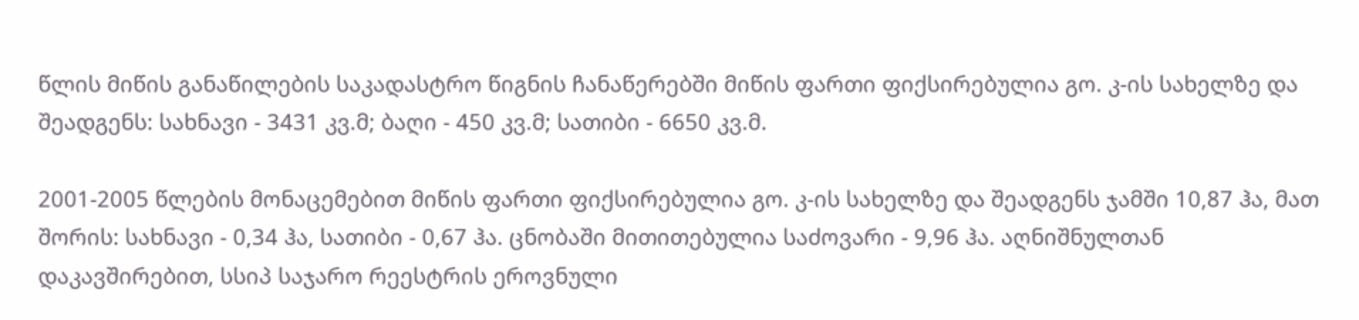წლის მიწის განაწილების საკადასტრო წიგნის ჩანაწერებში მიწის ფართი ფიქსირებულია გო. კ-ის სახელზე და შეადგენს: სახნავი - 3431 კვ.მ; ბაღი - 450 კვ.მ; სათიბი - 6650 კვ.მ.

2001-2005 წლების მონაცემებით მიწის ფართი ფიქსირებულია გო. კ-ის სახელზე და შეადგენს ჯამში 10,87 ჰა, მათ შორის: სახნავი - 0,34 ჰა, სათიბი - 0,67 ჰა. ცნობაში მითითებულია საძოვარი - 9,96 ჰა. აღნიშნულთან დაკავშირებით, სსიპ საჯარო რეესტრის ეროვნული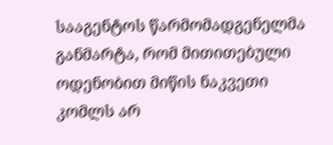სააგენტოს წარმომადგენელმა განმარტა, რომ მითითებული ოდენობით მიწის ნაკვეთი კომლს არ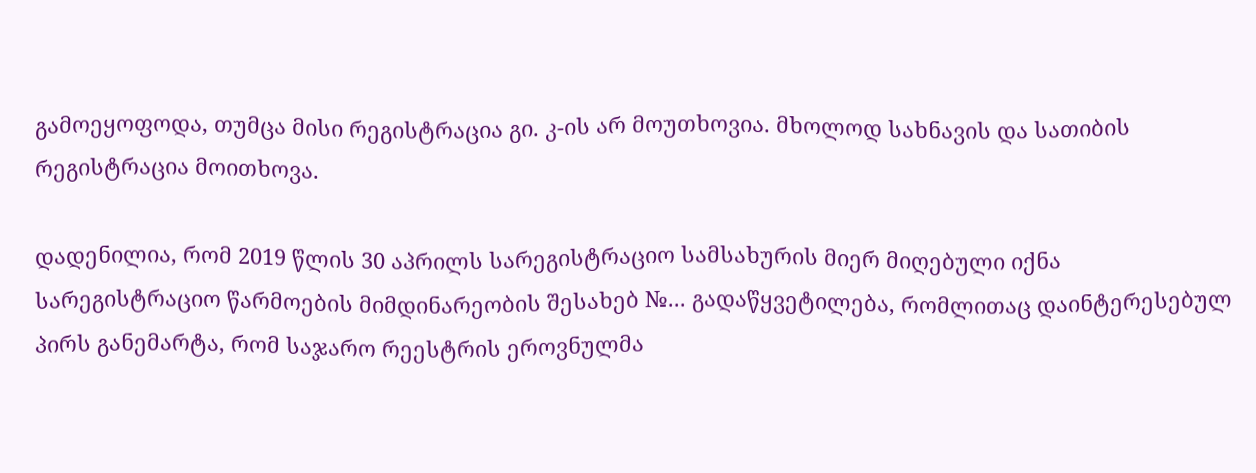გამოეყოფოდა, თუმცა მისი რეგისტრაცია გი. კ-ის არ მოუთხოვია. მხოლოდ სახნავის და სათიბის რეგისტრაცია მოითხოვა.

დადენილია, რომ 2019 წლის 30 აპრილს სარეგისტრაციო სამსახურის მიერ მიღებული იქნა სარეგისტრაციო წარმოების მიმდინარეობის შესახებ №... გადაწყვეტილება, რომლითაც დაინტერესებულ პირს განემარტა, რომ საჯარო რეესტრის ეროვნულმა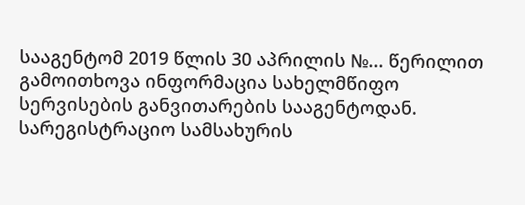სააგენტომ 2019 წლის 30 აპრილის №... წერილით გამოითხოვა ინფორმაცია სახელმწიფო სერვისების განვითარების სააგენტოდან. სარეგისტრაციო სამსახურის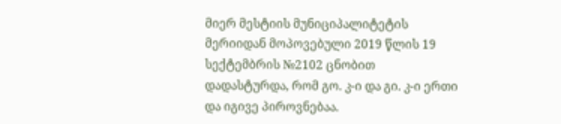მიერ მესტიის მუნიციპალიტეტის მერიიდან მოპოვებული 2019 წლის 19 სექტემბრის №2102 ცნობით დადასტურდა, რომ გო. კ-ი და გი. კ-ი ერთი და იგივე პიროვნებაა.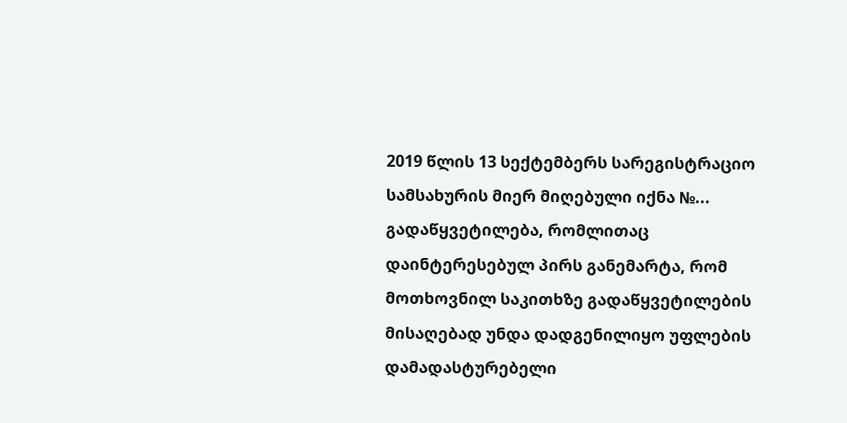2019 წლის 13 სექტემბერს სარეგისტრაციო სამსახურის მიერ მიღებული იქნა №... გადაწყვეტილება, რომლითაც დაინტერესებულ პირს განემარტა, რომ მოთხოვნილ საკითხზე გადაწყვეტილების მისაღებად უნდა დადგენილიყო უფლების დამადასტურებელი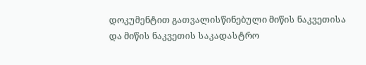დოკუმენტით გათვალისწინებული მიწის ნაკვეთისა და მიწის ნაკვეთის საკადასტრო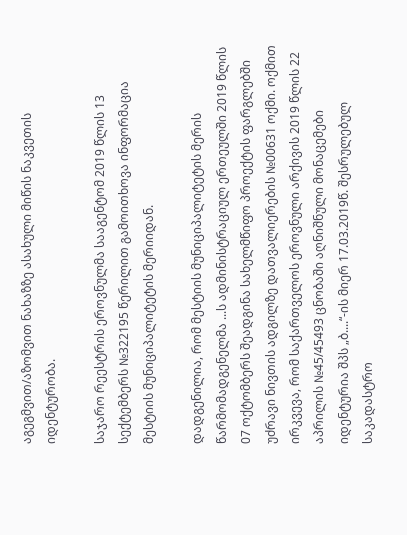აგეგმვით/აზომვით ნახაზზე ასახული მიწის ნაკვეთის იდენტურობა.

საჯარო რეესტრის ეროვნულმა სააგენტომ 2019 წლის 13 სექტემბერს №322195 წერილით გამოითხოვა ინფორმაცია მესტიის მუნიციპალიტეტის მერიიდან.

დადგენილია, რომ მესტიის მუნიციპალიტეტის მერის წარმომადგენელმა ...ს ადმინისტრაციულ ერთეულში 2019 წლის 07 ოქტომბერს შეადგინა სახელმწიფო პროექტის ფარგლებში უძრავი ნივთის ადგილზე დათვალიერების №00631 ოქმი. ოქმით ირკვევა, რომ საქართველოს ეროვნული არქივის 2019 წლის 22 აპრილის №45/45493 ცნობაში აღნიშნული მონაცემები იდენტურია შპს „ბ....“-ის მიერ 17.03.2019წ. შესრულებულ საკადასტრო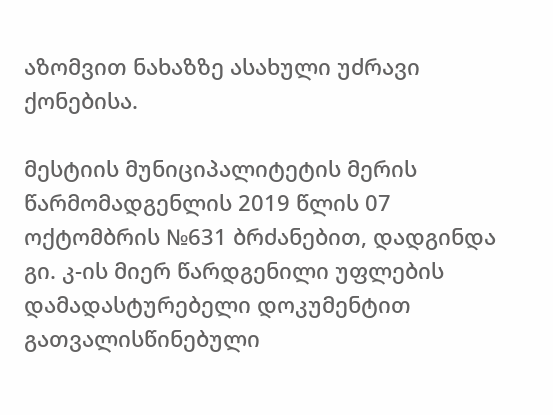აზომვით ნახაზზე ასახული უძრავი ქონებისა.

მესტიის მუნიციპალიტეტის მერის წარმომადგენლის 2019 წლის 07 ოქტომბრის №631 ბრძანებით, დადგინდა გი. კ-ის მიერ წარდგენილი უფლების დამადასტურებელი დოკუმენტით გათვალისწინებული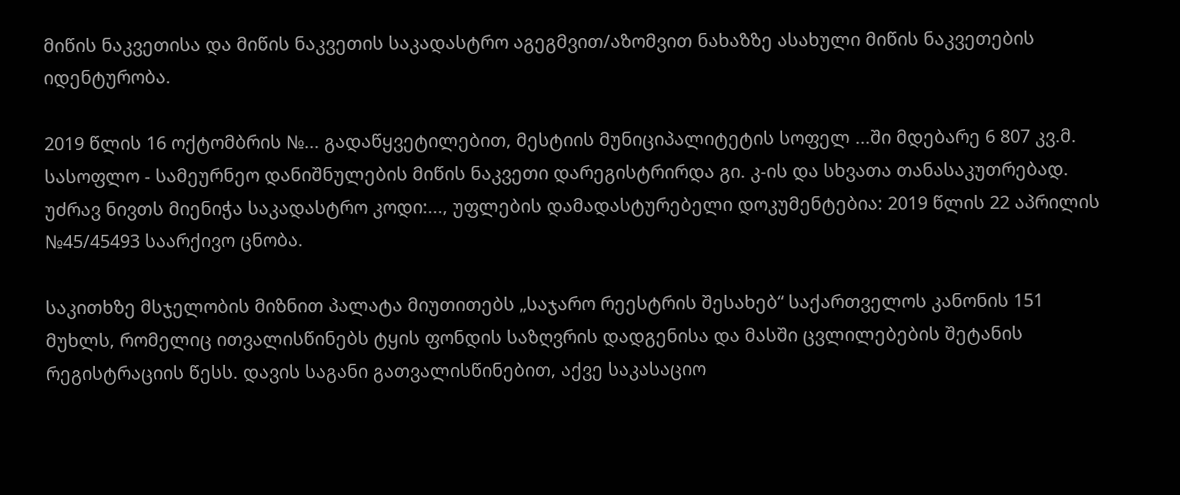მიწის ნაკვეთისა და მიწის ნაკვეთის საკადასტრო აგეგმვით/აზომვით ნახაზზე ასახული მიწის ნაკვეთების იდენტურობა.

2019 წლის 16 ოქტომბრის №... გადაწყვეტილებით, მესტიის მუნიციპალიტეტის სოფელ ...ში მდებარე 6 807 კვ.მ. სასოფლო - სამეურნეო დანიშნულების მიწის ნაკვეთი დარეგისტრირდა გი. კ-ის და სხვათა თანასაკუთრებად. უძრავ ნივთს მიენიჭა საკადასტრო კოდი:..., უფლების დამადასტურებელი დოკუმენტებია: 2019 წლის 22 აპრილის №45/45493 საარქივო ცნობა.

საკითხზე მსჯელობის მიზნით პალატა მიუთითებს „საჯარო რეესტრის შესახებ“ საქართველოს კანონის 151 მუხლს, რომელიც ითვალისწინებს ტყის ფონდის საზღვრის დადგენისა და მასში ცვლილებების შეტანის რეგისტრაციის წესს. დავის საგანი გათვალისწინებით, აქვე საკასაციო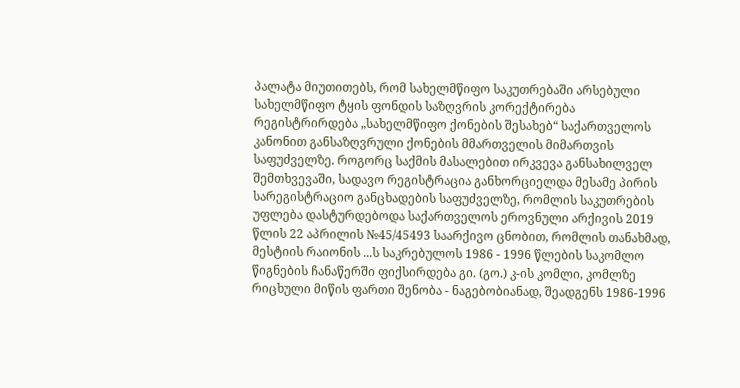პალატა მიუთითებს, რომ სახელმწიფო საკუთრებაში არსებული სახელმწიფო ტყის ფონდის საზღვრის კორექტირება რეგისტრირდება „სახელმწიფო ქონების შესახებ“ საქართველოს კანონით განსაზღვრული ქონების მმართველის მიმართვის საფუძველზე. როგორც საქმის მასალებით ირკვევა განსახილველ შემთხვევაში, სადავო რეგისტრაცია განხორციელდა მესამე პირის სარეგისტრაციო განცხადების საფუძველზე, რომლის საკუთრების უფლება დასტურდებოდა საქართველოს ეროვნული არქივის 2019 წლის 22 აპრილის №45/45493 საარქივო ცნობით, რომლის თანახმად, მესტიის რაიონის ...ს საკრებულოს 1986 - 1996 წლების საკომლო წიგნების ჩანაწერში ფიქსირდება გი. (გო.) კ-ის კომლი, კომლზე რიცხული მიწის ფართი შენობა - ნაგებობიანად, შეადგენს 1986-1996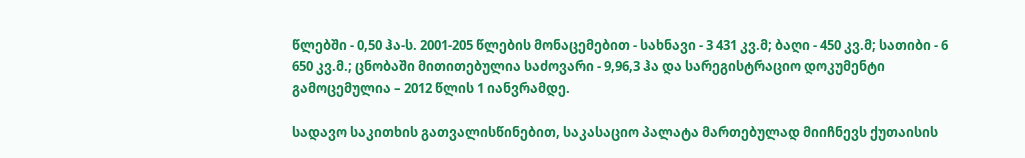წლებში - 0,50 ჰა-ს. 2001-205 წლების მონაცემებით - სახნავი - 3 431 კვ.მ; ბაღი - 450 კვ.მ; სათიბი - 6 650 კვ.მ.; ცნობაში მითითებულია საძოვარი - 9,96,3 ჰა და სარეგისტრაციო დოკუმენტი გამოცემულია – 2012 წლის 1 იანვრამდე.

სადავო საკითხის გათვალისწინებით, საკასაციო პალატა მართებულად მიიჩნევს ქუთაისის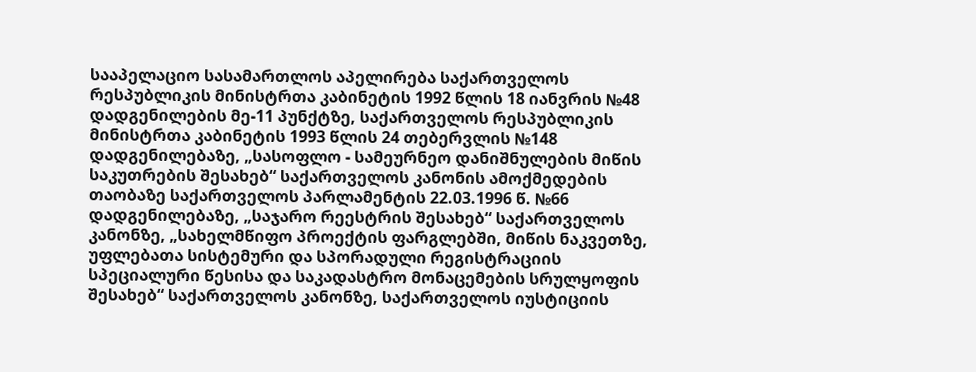სააპელაციო სასამართლოს აპელირება საქართველოს რესპუბლიკის მინისტრთა კაბინეტის 1992 წლის 18 იანვრის №48 დადგენილების მე-11 პუნქტზე, საქართველოს რესპუბლიკის მინისტრთა კაბინეტის 1993 წლის 24 თებერვლის №148 დადგენილებაზე, „სასოფლო - სამეურნეო დანიშნულების მიწის საკუთრების შესახებ“ საქართველოს კანონის ამოქმედების თაობაზე საქართველოს პარლამენტის 22.03.1996 წ. №66 დადგენილებაზე, „საჯარო რეესტრის შესახებ“ საქართველოს კანონზე, „სახელმწიფო პროექტის ფარგლებში, მიწის ნაკვეთზე, უფლებათა სისტემური და სპორადული რეგისტრაციის სპეციალური წესისა და საკადასტრო მონაცემების სრულყოფის შესახებ“ საქართველოს კანონზე, საქართველოს იუსტიციის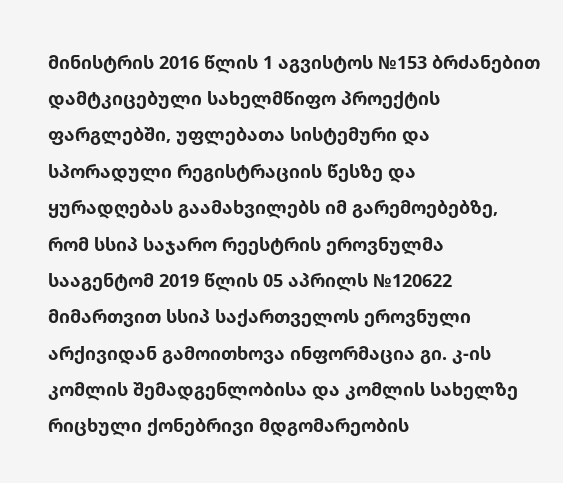მინისტრის 2016 წლის 1 აგვისტოს №153 ბრძანებით დამტკიცებული სახელმწიფო პროექტის ფარგლებში, უფლებათა სისტემური და სპორადული რეგისტრაციის წესზე და ყურადღებას გაამახვილებს იმ გარემოებებზე, რომ სსიპ საჯარო რეესტრის ეროვნულმა სააგენტომ 2019 წლის 05 აპრილს №120622 მიმართვით სსიპ საქართველოს ეროვნული არქივიდან გამოითხოვა ინფორმაცია გი. კ-ის კომლის შემადგენლობისა და კომლის სახელზე რიცხული ქონებრივი მდგომარეობის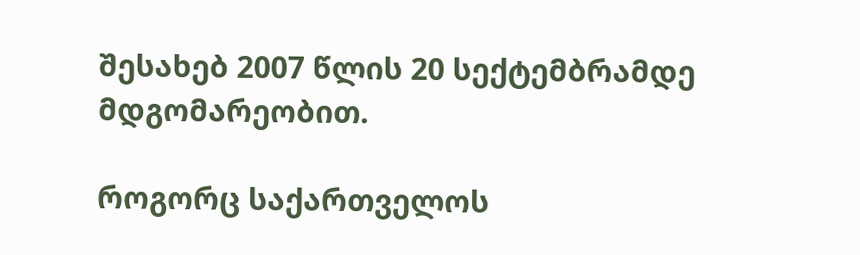შესახებ 2007 წლის 20 სექტემბრამდე მდგომარეობით.

როგორც საქართველოს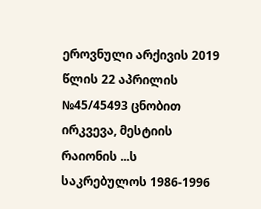ეროვნული არქივის 2019 წლის 22 აპრილის №45/45493 ცნობით ირკვევა, მესტიის რაიონის ...ს საკრებულოს 1986-1996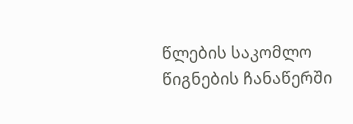წლების საკომლო წიგნების ჩანაწერში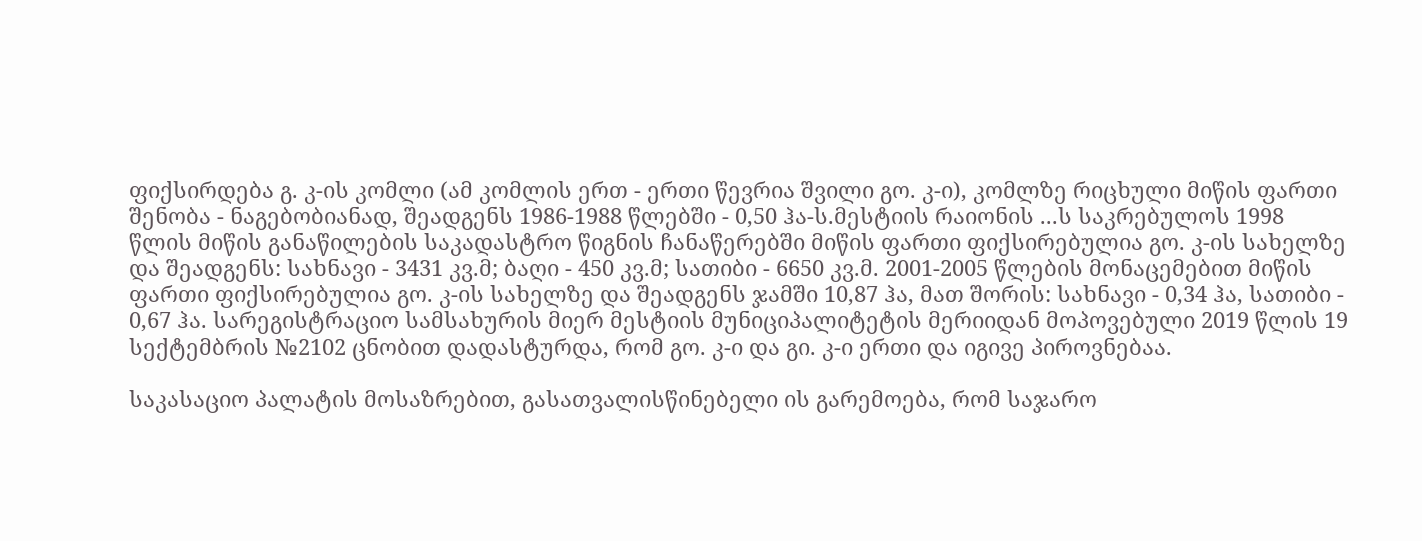ფიქსირდება გ. კ-ის კომლი (ამ კომლის ერთ - ერთი წევრია შვილი გო. კ-ი), კომლზე რიცხული მიწის ფართი შენობა - ნაგებობიანად, შეადგენს 1986-1988 წლებში - 0,50 ჰა-ს.მესტიის რაიონის ...ს საკრებულოს 1998 წლის მიწის განაწილების საკადასტრო წიგნის ჩანაწერებში მიწის ფართი ფიქსირებულია გო. კ-ის სახელზე და შეადგენს: სახნავი - 3431 კვ.მ; ბაღი - 450 კვ.მ; სათიბი - 6650 კვ.მ. 2001-2005 წლების მონაცემებით მიწის ფართი ფიქსირებულია გო. კ-ის სახელზე და შეადგენს ჯამში 10,87 ჰა, მათ შორის: სახნავი - 0,34 ჰა, სათიბი - 0,67 ჰა. სარეგისტრაციო სამსახურის მიერ მესტიის მუნიციპალიტეტის მერიიდან მოპოვებული 2019 წლის 19 სექტემბრის №2102 ცნობით დადასტურდა, რომ გო. კ-ი და გი. კ-ი ერთი და იგივე პიროვნებაა.

საკასაციო პალატის მოსაზრებით, გასათვალისწინებელი ის გარემოება, რომ საჯარო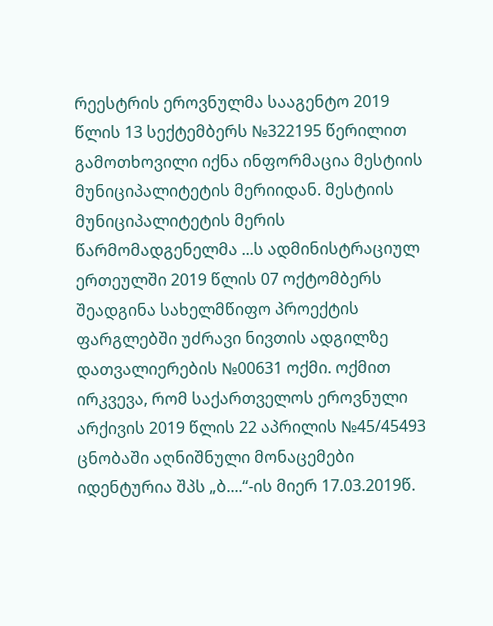რეესტრის ეროვნულმა სააგენტო 2019 წლის 13 სექტემბერს №322195 წერილით გამოთხოვილი იქნა ინფორმაცია მესტიის მუნიციპალიტეტის მერიიდან. მესტიის მუნიციპალიტეტის მერის წარმომადგენელმა ...ს ადმინისტრაციულ ერთეულში 2019 წლის 07 ოქტომბერს შეადგინა სახელმწიფო პროექტის ფარგლებში უძრავი ნივთის ადგილზე დათვალიერების №00631 ოქმი. ოქმით ირკვევა, რომ საქართველოს ეროვნული არქივის 2019 წლის 22 აპრილის №45/45493 ცნობაში აღნიშნული მონაცემები იდენტურია შპს „ბ....“-ის მიერ 17.03.2019წ.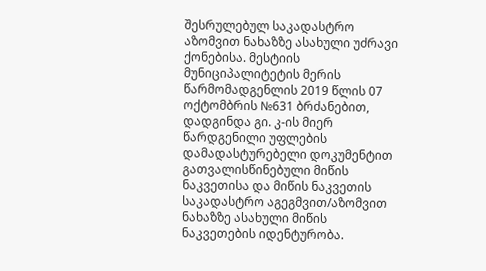შესრულებულ საკადასტრო აზომვით ნახაზზე ასახული უძრავი ქონებისა. მესტიის მუნიციპალიტეტის მერის წარმომადგენლის 2019 წლის 07 ოქტომბრის №631 ბრძანებით, დადგინდა გი. კ-ის მიერ წარდგენილი უფლების დამადასტურებელი დოკუმენტით გათვალისწინებული მიწის ნაკვეთისა და მიწის ნაკვეთის საკადასტრო აგეგმვით/აზომვით ნახაზზე ასახული მიწის ნაკვეთების იდენტურობა.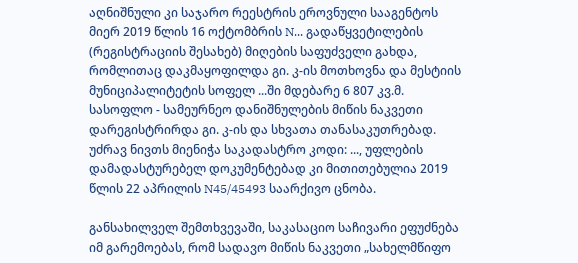აღნიშნული კი საჯარო რეესტრის ეროვნული სააგენტოს მიერ 2019 წლის 16 ოქტომბრის N... გადაწყვეტილების (რეგისტრაციის შესახებ) მიღების საფუძველი გახდა, რომლითაც დაკმაყოფილდა გი. კ-ის მოთხოვნა და მესტიის მუნიციპალიტეტის სოფელ ...ში მდებარე 6 807 კვ.მ. სასოფლო - სამეურნეო დანიშნულების მიწის ნაკვეთი დარეგისტრირდა გი. კ-ის და სხვათა თანასაკუთრებად. უძრავ ნივთს მიენიჭა საკადასტრო კოდი: ..., უფლების დამადასტურებელ დოკუმენტებად კი მითითებულია 2019 წლის 22 აპრილის N45/45493 საარქივო ცნობა.

განსახილველ შემთხვევაში, საკასაციო საჩივარი ეფუძნება იმ გარემოებას, რომ სადავო მიწის ნაკვეთი „სახელმწიფო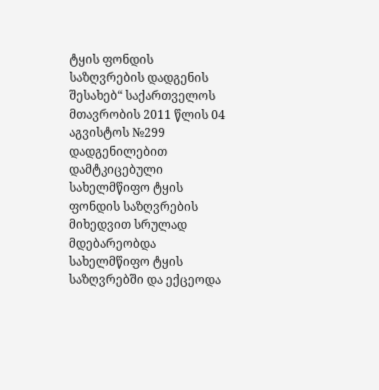ტყის ფონდის საზღვრების დადგენის შესახებ“ საქართველოს მთავრობის 2011 წლის 04 აგვისტოს №299 დადგენილებით დამტკიცებული სახელმწიფო ტყის ფონდის საზღვრების მიხედვით სრულად მდებარეობდა სახელმწიფო ტყის საზღვრებში და ექცეოდა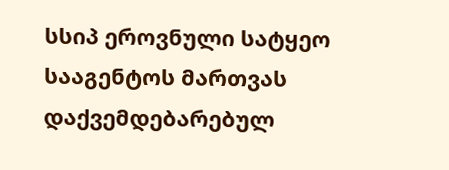სსიპ ეროვნული სატყეო სააგენტოს მართვას დაქვემდებარებულ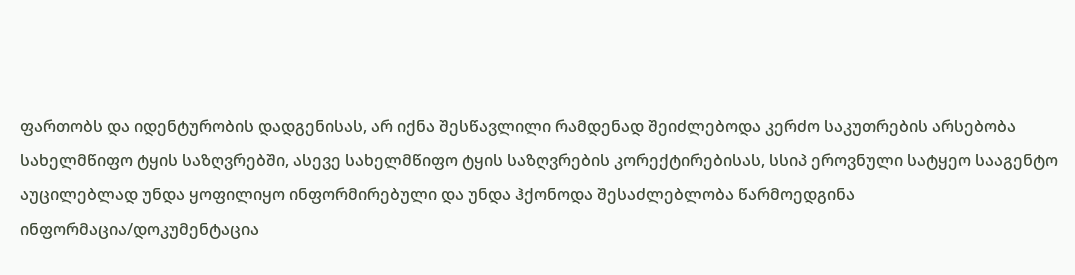ფართობს და იდენტურობის დადგენისას, არ იქნა შესწავლილი რამდენად შეიძლებოდა კერძო საკუთრების არსებობა სახელმწიფო ტყის საზღვრებში, ასევე სახელმწიფო ტყის საზღვრების კორექტირებისას, სსიპ ეროვნული სატყეო სააგენტო აუცილებლად უნდა ყოფილიყო ინფორმირებული და უნდა ჰქონოდა შესაძლებლობა წარმოედგინა ინფორმაცია/დოკუმენტაცია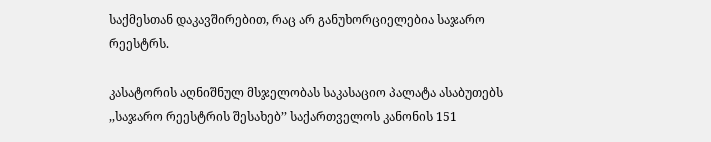საქმესთან დაკავშირებით, რაც არ განუხორციელებია საჯარო რეესტრს.

კასატორის აღნიშნულ მსჯელობას საკასაციო პალატა ასაბუთებს ,,საჯარო რეესტრის შესახებ’’ საქართველოს კანონის 151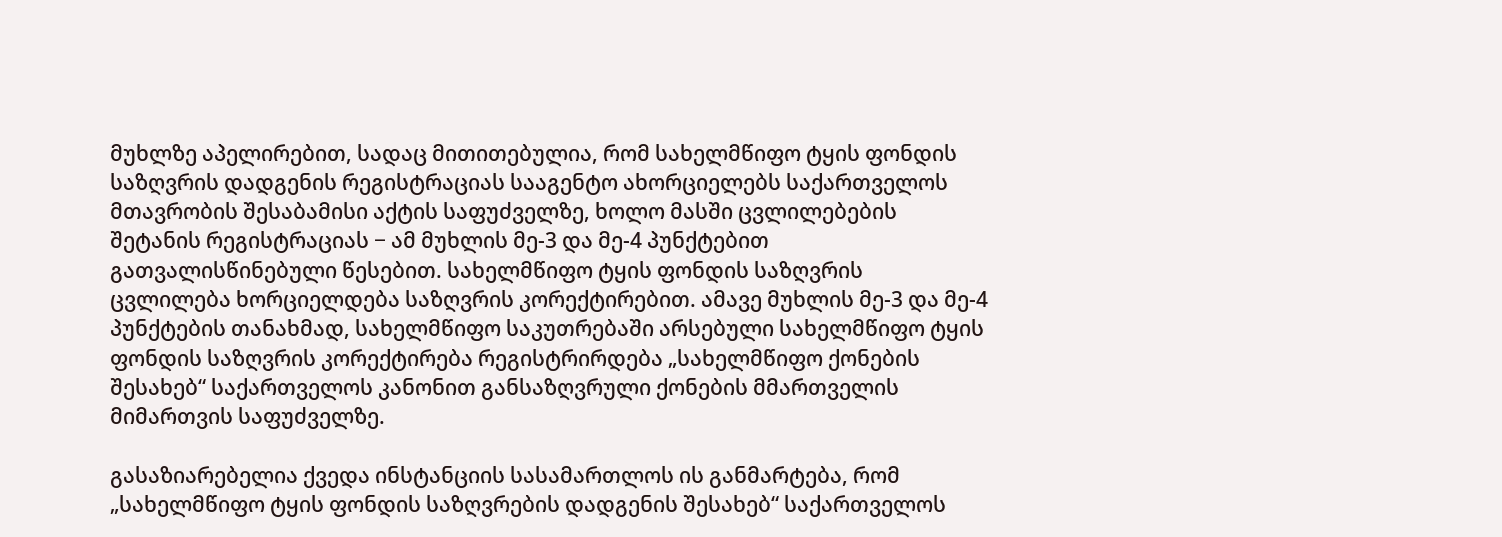მუხლზე აპელირებით, სადაც მითითებულია, რომ სახელმწიფო ტყის ფონდის საზღვრის დადგენის რეგისტრაციას სააგენტო ახორციელებს საქართველოს მთავრობის შესაბამისი აქტის საფუძველზე, ხოლო მასში ცვლილებების შეტანის რეგისტრაციას − ამ მუხლის მე-3 და მე-4 პუნქტებით გათვალისწინებული წესებით. სახელმწიფო ტყის ფონდის საზღვრის ცვლილება ხორციელდება საზღვრის კორექტირებით. ამავე მუხლის მე-3 და მე-4 პუნქტების თანახმად, სახელმწიფო საკუთრებაში არსებული სახელმწიფო ტყის ფონდის საზღვრის კორექტირება რეგისტრირდება „სახელმწიფო ქონების შესახებ“ საქართველოს კანონით განსაზღვრული ქონების მმართველის მიმართვის საფუძველზე.

გასაზიარებელია ქვედა ინსტანციის სასამართლოს ის განმარტება, რომ „სახელმწიფო ტყის ფონდის საზღვრების დადგენის შესახებ“ საქართველოს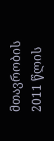მთავრობის 2011 წლის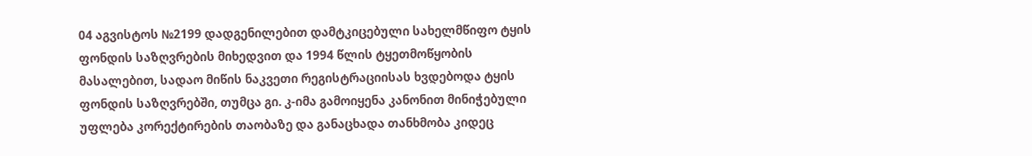04 აგვისტოს №2199 დადგენილებით დამტკიცებული სახელმწიფო ტყის ფონდის საზღვრების მიხედვით და 1994 წლის ტყეთმოწყობის მასალებით, სადაო მიწის ნაკვეთი რეგისტრაციისას ხვდებოდა ტყის ფონდის საზღვრებში, თუმცა გი. კ-იმა გამოიყენა კანონით მინიჭებული უფლება კორექტირების თაობაზე და განაცხადა თანხმობა კიდეც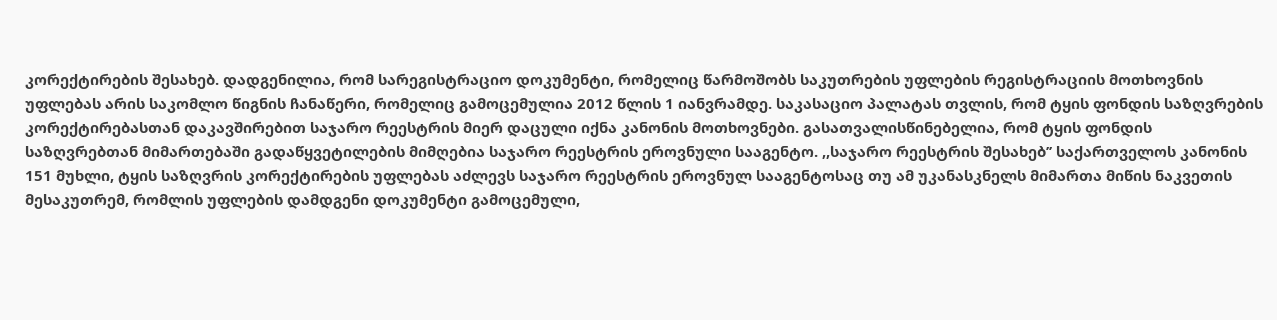კორექტირების შესახებ. დადგენილია, რომ სარეგისტრაციო დოკუმენტი, რომელიც წარმოშობს საკუთრების უფლების რეგისტრაციის მოთხოვნის უფლებას არის საკომლო წიგნის ჩანაწერი, რომელიც გამოცემულია 2012 წლის 1 იანვრამდე. საკასაციო პალატას თვლის, რომ ტყის ფონდის საზღვრების კორექტირებასთან დაკავშირებით საჯარო რეესტრის მიერ დაცული იქნა კანონის მოთხოვნები. გასათვალისწინებელია, რომ ტყის ფონდის საზღვრებთან მიმართებაში გადაწყვეტილების მიმღებია საჯარო რეესტრის ეროვნული სააგენტო. ,,საჯარო რეესტრის შესახებ’’ საქართველოს კანონის 151 მუხლი, ტყის საზღვრის კორექტირების უფლებას აძლევს საჯარო რეესტრის ეროვნულ სააგენტოსაც თუ ამ უკანასკნელს მიმართა მიწის ნაკვეთის მესაკუთრემ, რომლის უფლების დამდგენი დოკუმენტი გამოცემული,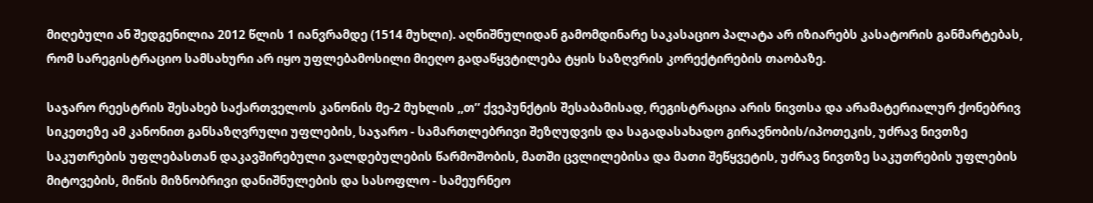მიღებული ან შედგენილია 2012 წლის 1 იანვრამდე (1514 მუხლი). აღნიშნულიდან გამომდინარე საკასაციო პალატა არ იზიარებს კასატორის განმარტებას, რომ სარეგისტრაციო სამსახური არ იყო უფლებამოსილი მიეღო გადაწყვტილება ტყის საზღვრის კორექტირების თაობაზე.

საჯარო რეესტრის შესახებ საქართველოს კანონის მე-2 მუხლის ,,თ’’ ქვეპუნქტის შესაბამისად, რეგისტრაცია არის ნივთსა და არამატერიალურ ქონებრივ სიკეთეზე ამ კანონით განსაზღვრული უფლების, საჯარო - სამართლებრივი შეზღუდვის და საგადასახადო გირავნობის/იპოთეკის, უძრავ ნივთზე საკუთრების უფლებასთან დაკავშირებული ვალდებულების წარმოშობის, მათში ცვლილებისა და მათი შეწყვეტის, უძრავ ნივთზე საკუთრების უფლების მიტოვების, მიწის მიზნობრივი დანიშნულების და სასოფლო - სამეურნეო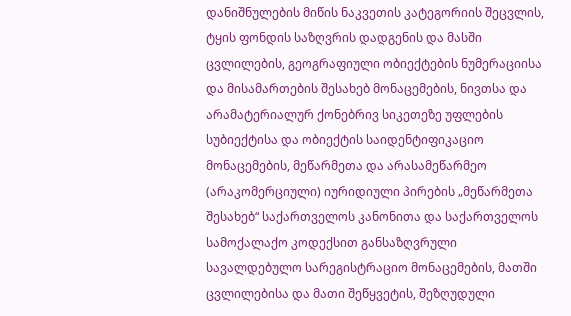დანიშნულების მიწის ნაკვეთის კატეგორიის შეცვლის, ტყის ფონდის საზღვრის დადგენის და მასში ცვლილების, გეოგრაფიული ობიექტების ნუმერაციისა და მისამართების შესახებ მონაცემების, ნივთსა და არამატერიალურ ქონებრივ სიკეთეზე უფლების სუბიექტისა და ობიექტის საიდენტიფიკაციო მონაცემების, მეწარმეთა და არასამეწარმეო (არაკომერციული) იურიდიული პირების „მეწარმეთა შესახებ“ საქართველოს კანონითა და საქართველოს სამოქალაქო კოდექსით განსაზღვრული სავალდებულო სარეგისტრაციო მონაცემების, მათში ცვლილებისა და მათი შეწყვეტის, შეზღუდული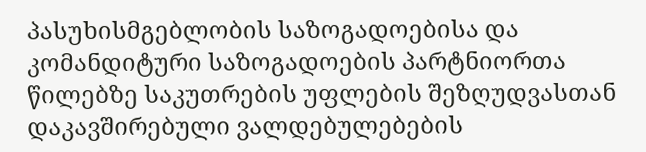პასუხისმგებლობის საზოგადოებისა და კომანდიტური საზოგადოების პარტნიორთა წილებზე საკუთრების უფლების შეზღუდვასთან დაკავშირებული ვალდებულებების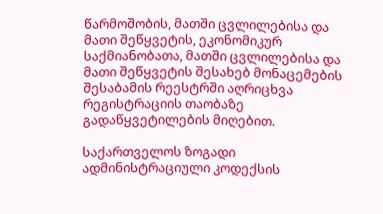წარმოშობის, მათში ცვლილებისა და მათი შეწყვეტის, ეკონომიკურ საქმიანობათა, მათში ცვლილებისა და მათი შეწყვეტის შესახებ მონაცემების შესაბამის რეესტრში აღრიცხვა რეგისტრაციის თაობაზე გადაწყვეტილების მიღებით.

საქართველოს ზოგადი ადმინისტრაციული კოდექსის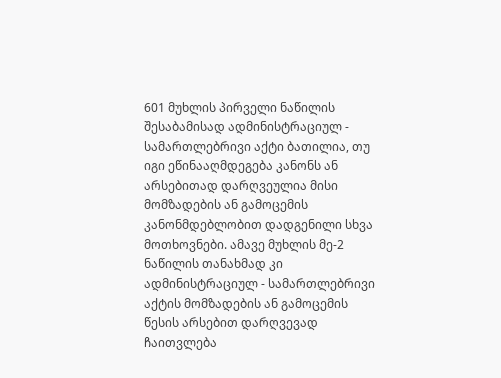601 მუხლის პირველი ნაწილის შესაბამისად ადმინისტრაციულ - სამართლებრივი აქტი ბათილია, თუ იგი ეწინააღმდეგება კანონს ან არსებითად დარღვეულია მისი მომზადების ან გამოცემის კანონმდებლობით დადგენილი სხვა მოთხოვნები. ამავე მუხლის მე-2 ნაწილის თანახმად კი ადმინისტრაციულ - სამართლებრივი აქტის მომზადების ან გამოცემის წესის არსებით დარღვევად ჩაითვლება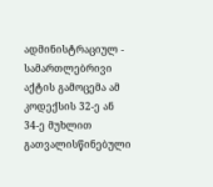ადმინისტრაციულ - სამართლებრივი აქტის გამოცემა ამ კოდექსის 32-ე ან 34-ე მუხლით გათვალისწინებული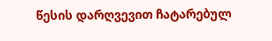წესის დარღვევით ჩატარებულ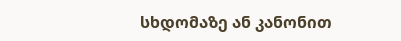სხდომაზე ან კანონით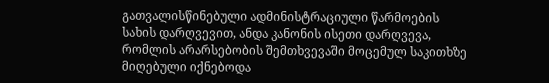გათვალისწინებული ადმინისტრაციული წარმოების სახის დარღვევით, ანდა კანონის ისეთი დარღვევა, რომლის არარსებობის შემთხვევაში მოცემულ საკითხზე მიღებული იქნებოდა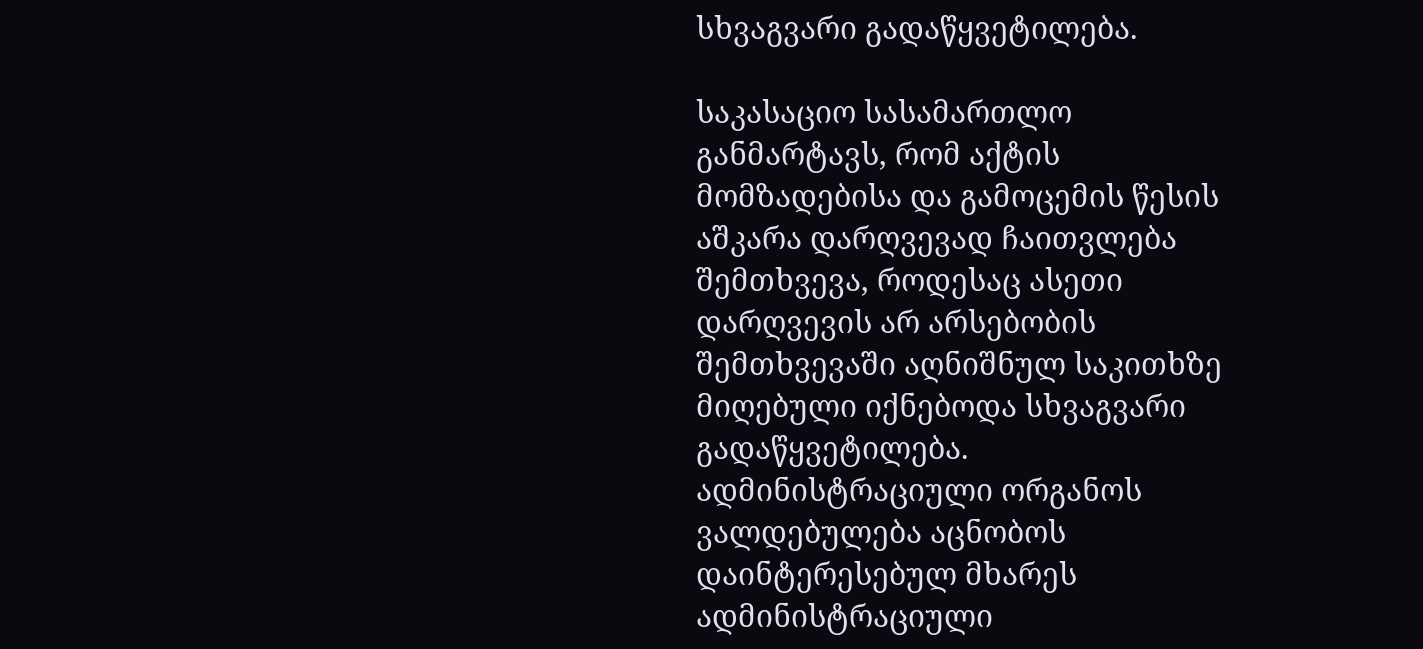სხვაგვარი გადაწყვეტილება.

საკასაციო სასამართლო განმარტავს, რომ აქტის მომზადებისა და გამოცემის წესის აშკარა დარღვევად ჩაითვლება შემთხვევა, როდესაც ასეთი დარღვევის არ არსებობის შემთხვევაში აღნიშნულ საკითხზე მიღებული იქნებოდა სხვაგვარი გადაწყვეტილება. ადმინისტრაციული ორგანოს ვალდებულება აცნობოს დაინტერესებულ მხარეს ადმინისტრაციული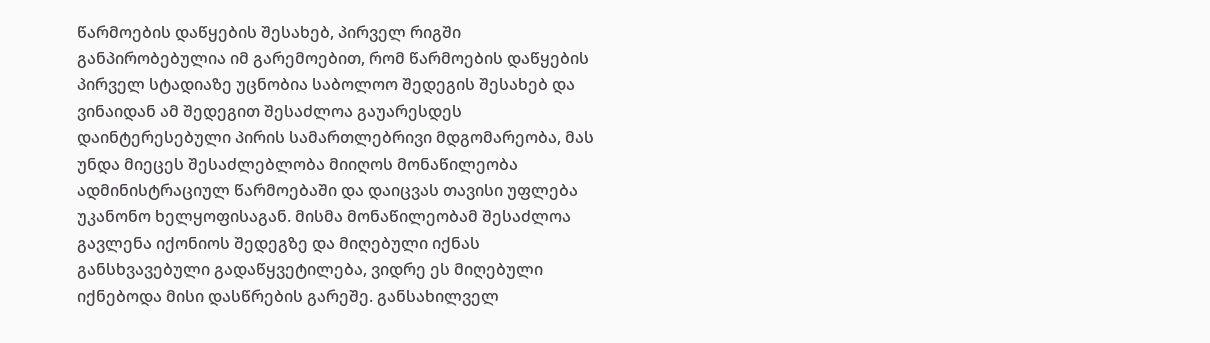წარმოების დაწყების შესახებ, პირველ რიგში განპირობებულია იმ გარემოებით, რომ წარმოების დაწყების პირველ სტადიაზე უცნობია საბოლოო შედეგის შესახებ და ვინაიდან ამ შედეგით შესაძლოა გაუარესდეს დაინტერესებული პირის სამართლებრივი მდგომარეობა, მას უნდა მიეცეს შესაძლებლობა მიიღოს მონაწილეობა ადმინისტრაციულ წარმოებაში და დაიცვას თავისი უფლება უკანონო ხელყოფისაგან. მისმა მონაწილეობამ შესაძლოა გავლენა იქონიოს შედეგზე და მიღებული იქნას განსხვავებული გადაწყვეტილება, ვიდრე ეს მიღებული იქნებოდა მისი დასწრების გარეშე. განსახილველ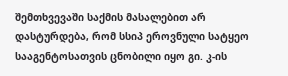შემთხვევაში საქმის მასალებით არ დასტურდება, რომ სსიპ ეროვნული სატყეო სააგენტოსათვის ცნობილი იყო გი. კ-ის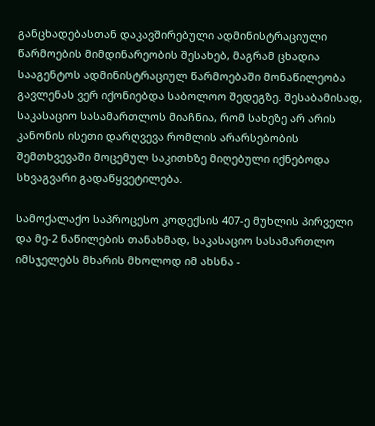განცხადებასთან დაკავშირებული ადმინისტრაციული წარმოების მიმდინარეობის შესახებ, მაგრამ ცხადია სააგენტოს ადმინისტრაციულ წარმოებაში მონაწილეობა გავლენას ვერ იქონიებდა საბოლოო შედეგზე. შესაბამისად, საკასაციო სასამართლოს მიაჩნია, რომ სახეზე არ არის კანონის ისეთი დარღვევა რომლის არარსებობის შემთხვევაში მოცემულ საკითხზე მიღებული იქნებოდა სხვაგვარი გადაწყვეტილება.

სამოქალაქო საპროცესო კოდექსის 407-ე მუხლის პირველი და მე-2 ნაწილების თანახმად, საკასაციო სასამართლო იმსჯელებს მხარის მხოლოდ იმ ახსნა -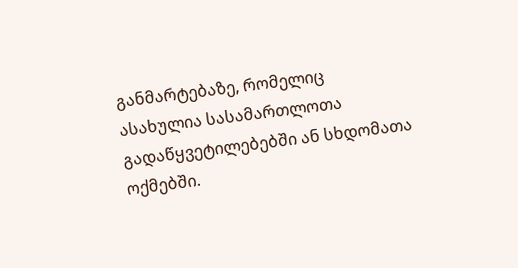განმარტებაზე, რომელიც ასახულია სასამართლოთა გადაწყვეტილებებში ან სხდომათა ოქმებში.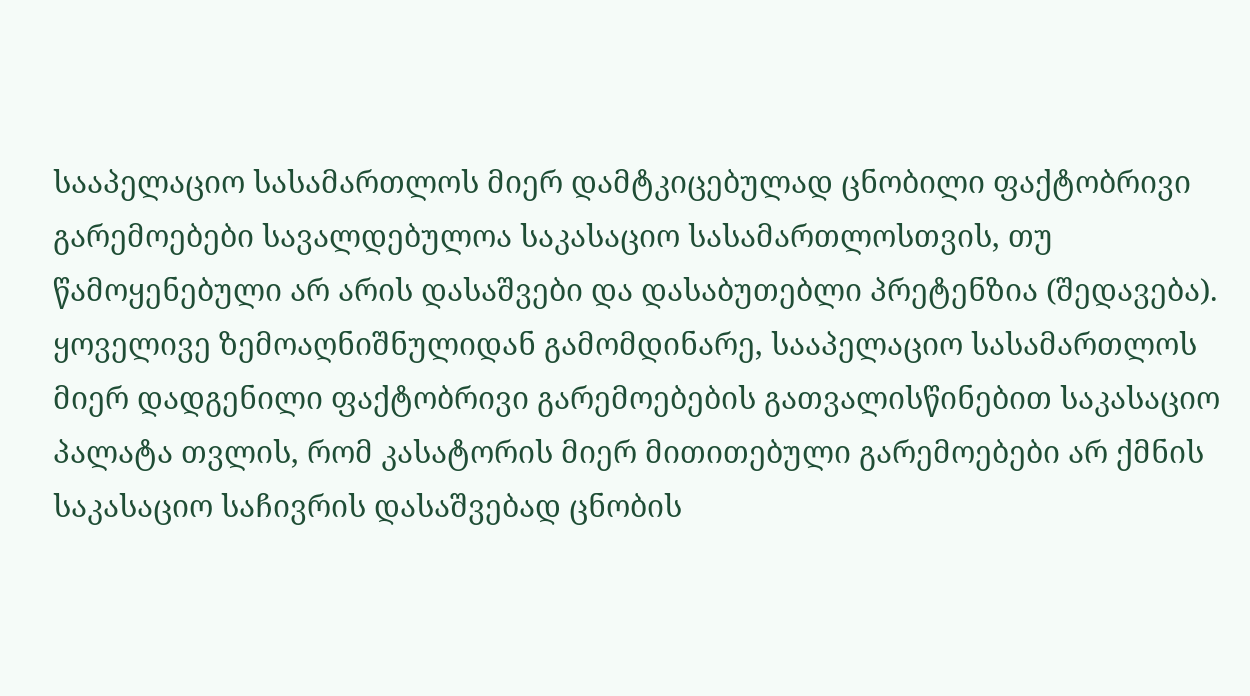სააპელაციო სასამართლოს მიერ დამტკიცებულად ცნობილი ფაქტობრივი გარემოებები სავალდებულოა საკასაციო სასამართლოსთვის, თუ წამოყენებული არ არის დასაშვები და დასაბუთებლი პრეტენზია (შედავება). ყოველივე ზემოაღნიშნულიდან გამომდინარე, სააპელაციო სასამართლოს მიერ დადგენილი ფაქტობრივი გარემოებების გათვალისწინებით საკასაციო პალატა თვლის, რომ კასატორის მიერ მითითებული გარემოებები არ ქმნის საკასაციო საჩივრის დასაშვებად ცნობის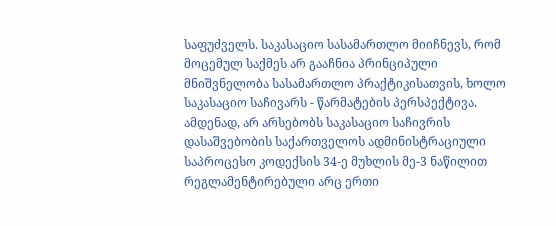საფუძველს. საკასაციო სასამართლო მიიჩნევს, რომ მოცემულ საქმეს არ გააჩნია პრინციპული მნიშვნელობა სასამართლო პრაქტიკისათვის, ხოლო საკასაციო საჩივარს - წარმატების პერსპექტივა. ამდენად, არ არსებობს საკასაციო საჩივრის დასაშვებობის საქართველოს ადმინისტრაციული საპროცესო კოდექსის 34-ე მუხლის მე-3 ნაწილით რეგლამენტირებული არც ერთი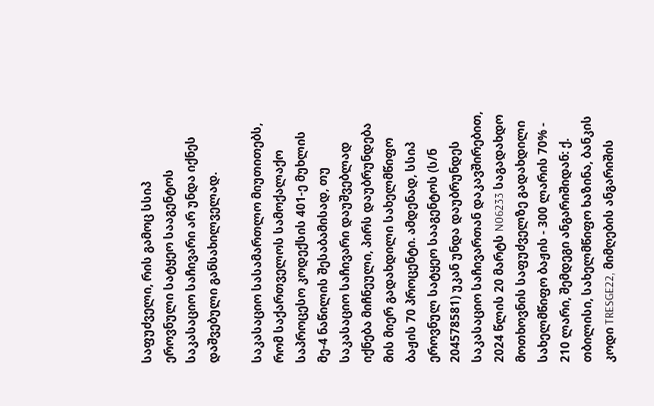საფუძველი, რის გამოც სსიპ ეროვნული სატყეო სააგენტოს საკასაციო საჩივარი არ უნდა იქნეს დაშვებული განსახილველად.

საკასაციო სასამართლო მიუთითებს, რომ საქართველოს სამოქალაქო საპროცესო კოდექსის 401-ე მუხლის მე-4 ნაწილის შესაბამისად, თუ საკასაციო საჩივარი დაუშვებლად იქნება მიჩნეული, პირს დაუბრუნდება მის მიერ გადახდილი სახელმწიფო ბაჟის 70 პროცენტი. ამდენად, სსიპ ეროვნულ სატყეო სააგენტოს (ს/ნ 204578581) უკან უნდა დაუბრუნდეს საკასაციო საჩივართან დაკავშირებით, 2024 წლის 20 მარტს N06233 საგადახდო მოთხოვნის საფუძველზე გადახდილი სახელმწიფო ბაჟის - 300 ლარის 70% - 210 ლარი, შემდეგი ანგარიშიდან: ქ. თბილისი, სახელმწიფო ხაზინა, ბანკის კოდი TRESGE22, მიმღების ანგარიშის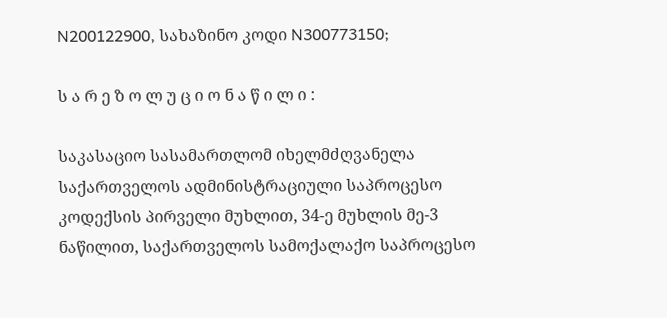N200122900, სახაზინო კოდი N300773150;

ს ა რ ე ზ ო ლ უ ც ი ო ნ ა წ ი ლ ი :

საკასაციო სასამართლომ იხელმძღვანელა საქართველოს ადმინისტრაციული საპროცესო კოდექსის პირველი მუხლით, 34-ე მუხლის მე-3 ნაწილით, საქართველოს სამოქალაქო საპროცესო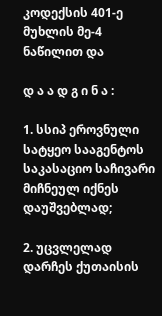კოდექსის 401-ე მუხლის მე-4 ნაწილით და

დ ა ა დ გ ი ნ ა :

1. სსიპ ეროვნული სატყეო სააგენტოს საკასაციო საჩივარი მიჩნეულ იქნეს დაუშვებლად;

2. უცვლელად დარჩეს ქუთაისის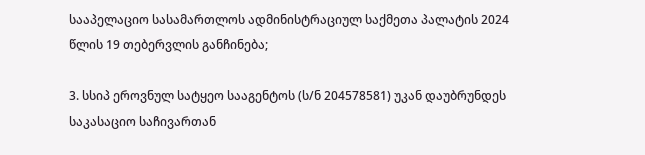სააპელაციო სასამართლოს ადმინისტრაციულ საქმეთა პალატის 2024 წლის 19 თებერვლის განჩინება;

3. სსიპ ეროვნულ სატყეო სააგენტოს (ს/ნ 204578581) უკან დაუბრუნდეს საკასაციო საჩივართან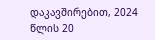დაკავშირებით, 2024 წლის 20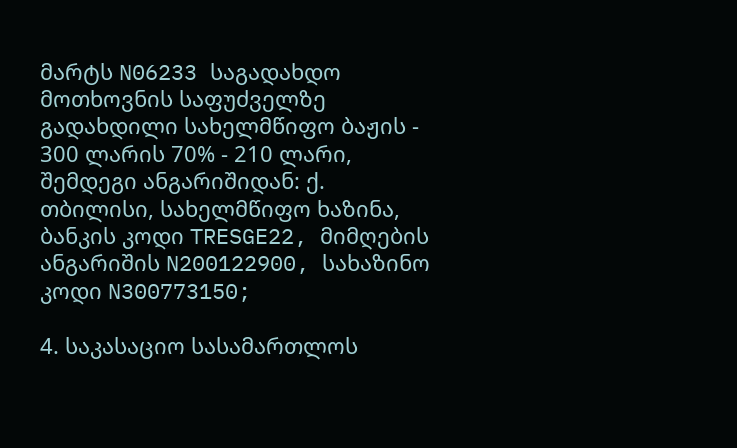მარტს N06233 საგადახდო მოთხოვნის საფუძველზე გადახდილი სახელმწიფო ბაჟის - 300 ლარის 70% - 210 ლარი, შემდეგი ანგარიშიდან: ქ. თბილისი, სახელმწიფო ხაზინა, ბანკის კოდი TRESGE22, მიმღების ანგარიშის N200122900, სახაზინო კოდი N300773150;

4. საკასაციო სასამართლოს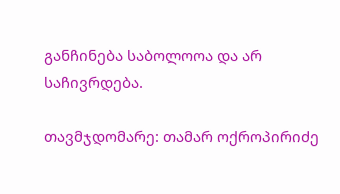განჩინება საბოლოოა და არ საჩივრდება.

თავმჯდომარე: თამარ ოქროპირიძე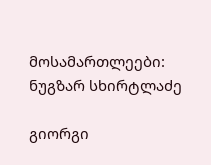მოსამართლეები: ნუგზარ სხირტლაძე

გიორგი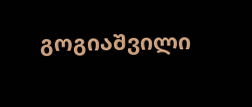გოგიაშვილი